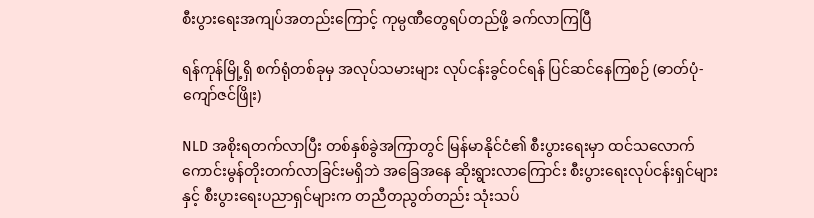စီးပွားရေးအကျပ်အတည်းကြောင့် ကုမ္ပဏီတွေရပ်တည်ဖို့ ခက်လာကြပြီ

ရန်ကုန်မြို့ရှိ စက်ရုံတစ်ခုမှ အလုပ်သမားများ လုပ်ငန်းခွင်ဝင်ရန် ပြင်ဆင်နေကြစဉ် (ဓာတ်ပုံ-ကျော်ဇင်ဖြိုး)

NLD အစိုးရတက်လာပြီး တစ်နှစ်ခွဲအကြာတွင် မြန်မာနိုင်ငံ၏ စီးပွားရေးမှာ ထင်သလောက် ကောင်းမွန်တိုးတက်လာခြင်းမရှိဘဲ အခြေအနေ ဆိုးရွားလာကြောင်း စီးပွားရေးလုပ်ငန်းရှင်များနှင့် စီးပွားရေးပညာရှင်များက တညီတညွတ်တည်း သုံးသပ်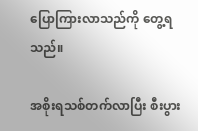ပြောကြားလာသည်ကို တွေ့ရသည်။

အစိုးရသစ်တက်လာပြီး စီးပွား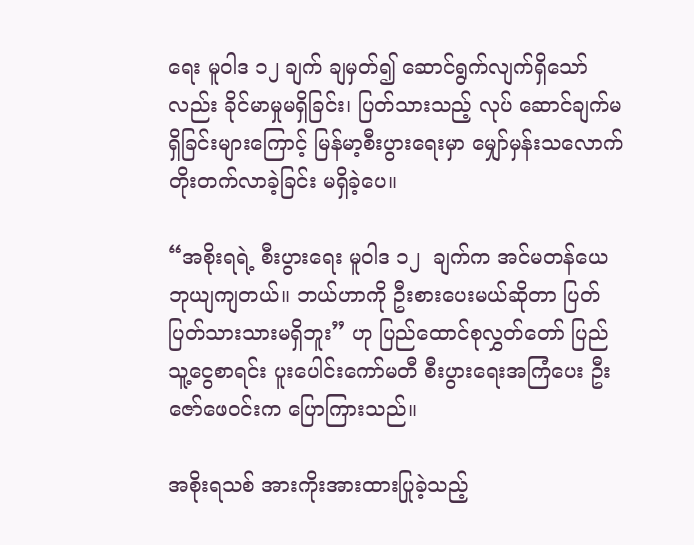ရေး မူဝါဒ ၁၂ ချက် ချမှတ်၍ ဆောင်ရွက်လျက်ရှိသော်လည်း ခိုင်မာမှုမရှိခြင်း၊ ပြတ်သားသည့် လုပ် ဆောင်ချက်မရှိခြင်းများကြောင့် မြန်မာ့စီးပွားရေးမှာ မျှော်မှန်းသလောက် တိုးတက်လာခဲ့ခြင်း မရှိခဲ့ပေ။

“အစိုးရရဲ့ စီးပွားရေး မူဝါဒ ၁၂  ချက်က အင်မတန်ယေဘုယျကျတယ်။ ဘယ်ဟာကို ဦးစားပေးမယ်ဆိုတာ ပြတ်ပြတ်သားသားမရှိဘူး” ဟု ပြည်ထောင်စုလွှတ်တော် ပြည်သူ့ငွေစာရင်း ပူးပေါင်းကော်မတီ စီးပွားရေးအကြံပေး ဦးဇော်ဖေဝင်းက ပြောကြားသည်။

အစိုးရသစ် အားကိုးအားထားပြုခဲ့သည့်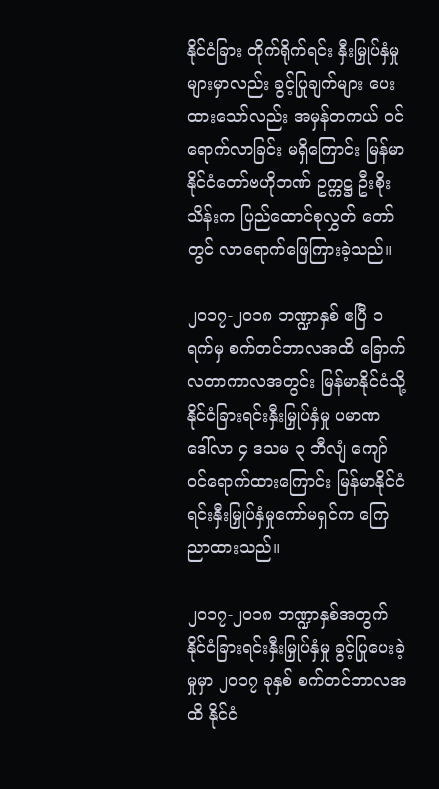နိုင်ငံခြား တိုက်ရိုက်ရင်း နှီးမြှုပ်နှံမှုများမှာလည်း ခွင့်ပြုချက်များ ပေးထားသော်လည်း အမှန်တကယ် ဝင်ရောက်လာခြင်း မရှိကြောင်း မြန်မာနိုင်ငံတော်ဗဟိုဘဏ် ဥက္ကဋ္ဌ ဦးစိုးသိန်းက ပြည်ထောင်စုလွှတ် တော်တွင် လာရောက်ဖြေကြားခဲ့သည်။

၂၀၁၇-၂၀၁၈ ဘဏ္ဍာနှစ် ဧပြီ ၁ ရက်မှ စက်တင်ဘာလအထိ ခြောက်လတာကာလအတွင်း မြန်မာနိုင်ငံသို့ နိုင်ငံခြားရင်းနှီးမြှုပ်နှံမှု ပမာဏ ဒေါ်လာ ၄ ဒသမ ၃ ဘီလျံ ကျော် ဝင်ရောက်ထားကြောင်း မြန်မာနိုင်ငံရင်းနှီးမြှုပ်နှံမှုကော်မရှင်က ကြေညာထားသည်။

၂၀၁၇-၂၀၁၈ ဘဏ္ဍာနှစ်အတွက် နိုင်ငံခြားရင်းနှီးမြှုပ်နှံမှု ခွင့်ပြုပေးခဲ့မှုမှာ ၂၀၁၇ ခုနှစ် စက်တင်ဘာလအထိ နိုင်ငံ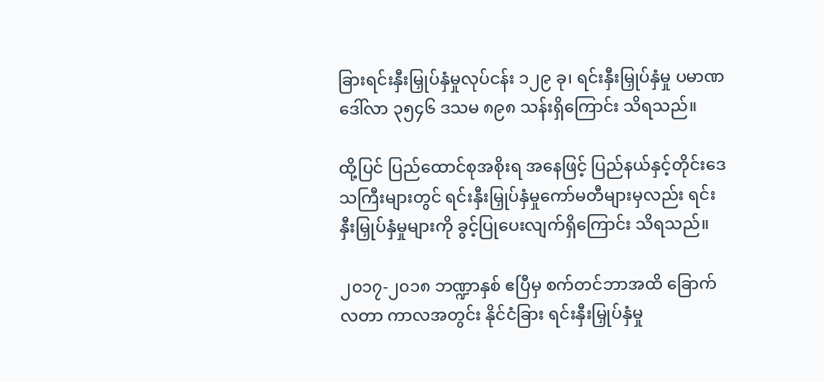ခြားရင်းနှီးမြှုပ်နှံမှုလုပ်ငန်း ၁၂၉ ခု၊ ရင်းနှီးမြှုပ်နှံမှု ပမာဏ ဒေါ်လာ ၃၅၄၆ ဒသမ ၈၉၈ သန်းရှိကြောင်း သိရသည်။

ထို့ပြင် ပြည်ထောင်စုအစိုးရ အနေဖြင့် ပြည်နယ်နှင့်တိုင်းဒေသကြီးများတွင် ရင်းနှီးမြှုပ်နှံမှုကော်မတီများမှလည်း ရင်းနှီးမြှုပ်နှံမှုများကို ခွင့်ပြုပေးလျက်ရှိကြောင်း သိရသည်။

၂၀၁၇-၂၀၁၈ ဘဏ္ဍာနှစ် ဧပြီမှ စက်တင်ဘာအထိ ခြောက်လတာ ကာလအတွင်း နိုင်ငံခြား ရင်းနှီးမြှုပ်နှံမှု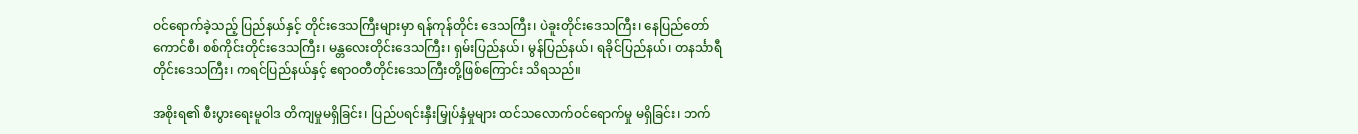ဝင်ရောက်ခဲ့သည့် ပြည်နယ်နှင့် တိုင်းဒေသကြီးများမှာ ရန်ကုန်တိုင်း ဒေသကြီး၊ ပဲခူးတိုင်းဒေသကြီး၊ နေပြည်တော်ကောင်စီ၊ စစ်ကိုင်းတိုင်းဒေသကြီး၊ မန္တလေးတိုင်းဒေသကြီး၊ ရှမ်းပြည်နယ်၊ မွန်ပြည်နယ်၊ ရခိုင်ပြည်နယ်၊ တနင်္သာရီတိုင်းဒေသကြီး၊ ကရင်ပြည်နယ်နှင့် ဧရာဝတီတိုင်းဒေသကြီးတို့ဖြစ်ကြောင်း သိရသည်။

အစိုးရ၏ စီးပွားရေးမူဝါဒ တိကျမှုမရှိခြင်း၊ ပြည်ပရင်းနှီးမြှုပ်နှံမှုများ ထင်သလောက်ဝင်ရောက်မှု မရှိခြင်း၊ ဘက်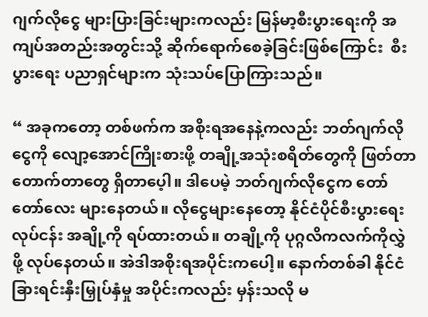ဂျက်လိုငွေ များပြားခြင်းများကလည်း မြန်မာ့စီးပွားရေးကို အကျပ်အတည်းအတွင်းသို့ ဆိုက်ရောက်စေခဲ့ခြင်းဖြစ်ကြောင်း  စီးပွားရေး ပညာရှင်များက သုံးသပ်ပြောကြားသည်။

“ အခုကတော့ တစ်ဖက်က အစိုးရအနေနဲ့ကလည်း ဘတ်ဂျက်လိုငွေကို လျော့အောင်ကြိုးစားဖို့ တချို့အသုံးစရိတ်တွေကို ဖြတ်တာတောက်တာတွေ ရှိတာပေ့ါ။ ဒါပေမဲ့ ဘတ်ဂျက်လိုငွေက တော်တော်လေး များနေတယ်။ လိုငွေများနေတော့ နိုင်ငံပိုင်စီးပွားရေးလုပ်ငန်း အချို့ကို ရပ်ထားတယ်။ တချို့ကို ပုဂ္ဂလိကလက်ကိုလွှဲဖို့ လုပ်နေတယ်။ အဲဒါအစိုးရအပိုင်းကပေါ့။ နောက်တစ်ခါ နိုင်ငံခြားရင်းနှီးမြှုပ်နှံမှု အပိုင်းကလည်း မှန်းသလို မ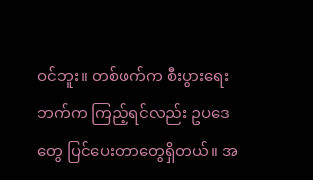ဝင်ဘူး။ တစ်ဖက်က စီးပွားရေးဘက်က ကြည့်ရင်လည်း ဥပဒေတွေ ပြင်ပေးတာတွေရှိတယ်။ အ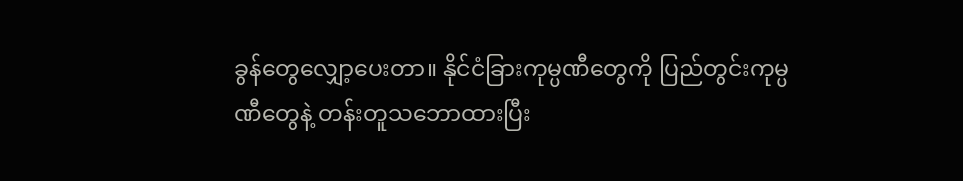ခွန်တွေလျှော့ပေးတာ။ နိုင်ငံခြားကုမ္ပဏီတွေကို ပြည်တွင်းကုမ္ပဏီတွေနဲ့ တန်းတူသဘောထားပြီး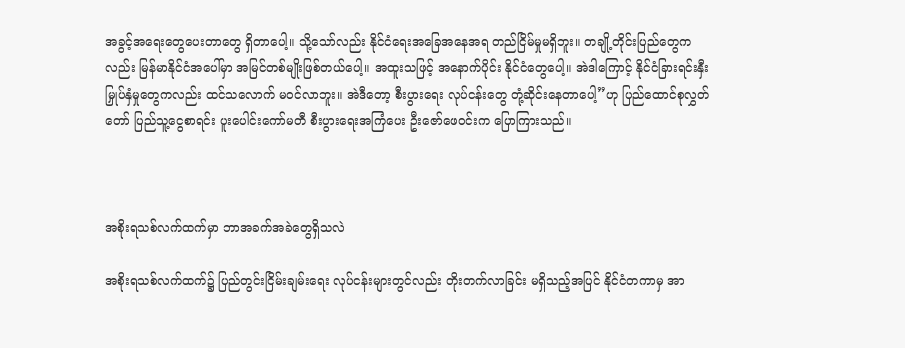အခွင့်အရေးတွေပေးတာတွေ ရှိတာပေါ့။ သို့သော်လည်း နိုင်ငံရေးအခြေအနေအရ တည်ငြိမ်မှုမရှိဘူး။ တချို့တိုင်းပြည်တွေကလည်း မြန်မာနိုင်ငံအပေါ်မှာ အမြင်တစ်မျိုးဖြစ်တယ်ပေါ့။ အထူးသဖြင့် အနောက်ပိုင်း နိုင်ငံတွေပေါ့။ အဲဒါကြောင့် နိုင်ငံခြားရင်းနှီးမြှုပ်နှံမှုတွေကလည်း ထင်သလောက် မဝင်လာဘူး။ အဲဒီတော့ စီးပွားရေး လုပ်ငန်းတွေ တုံ့ဆိုင်းနေတာပေါ့”ဟု ပြည်ထောင်စုလွှတ်တော် ပြည်သူ့ငွေစာရင်း ပူးပေါင်းကော်မတီ စီးပွားရေးအကြံပေး ဦးဇော်ဖေဝင်းက ပြောကြားသည်။



အစိုးရသစ်လက်ထက်မှာ ဘာအခက်အခဲတွေရှိသလဲ

အစိုးရသစ်လက်ထက်၌ ပြည်တွင်းငြိမ်းချမ်းရေး လုပ်ငန်းများတွင်လည်း တိုးတက်လာခြင်း မရှိသည့်အပြင် နိုင်ငံတကာမှ အာ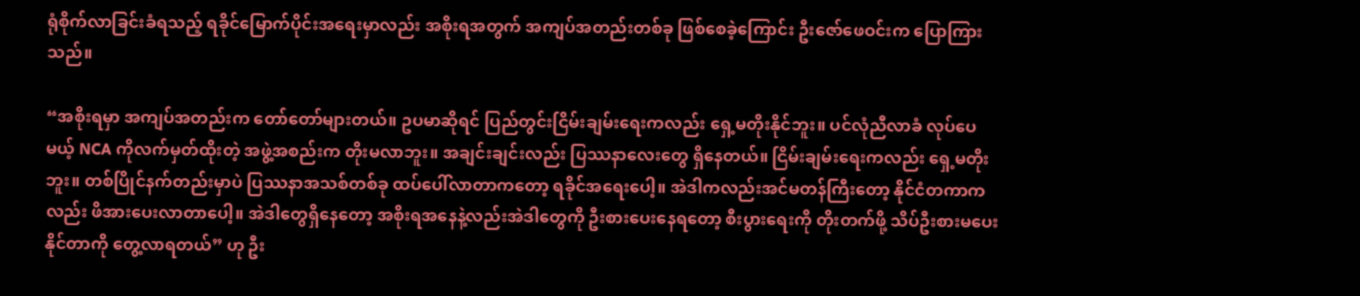ရုံစိုက်လာခြင်းခံရသည့် ရခိုင်မြောက်ပိုင်းအရေးမှာလည်း အစိုးရအတွက် အကျပ်အတည်းတစ်ခု ဖြစ်စေခဲ့ကြောင်း ဦးဇော်ဖေဝင်းက ပြောကြားသည်။

“အစိုးရမှာ အကျပ်အတည်းက တော်တော်များတယ်။ ဥပမာဆိုရင် ပြည်တွင်းငြိမ်းချမ်းရေးကလည်း ရှေ့မတိုးနိုင်ဘူး။ ပင်လုံညီလာခံ လုပ်ပေမယ့် NCA ကိုလက်မှတ်ထိုးတဲ့ အဖွဲ့အစည်းက တိုးမလာဘူး။ အချင်းချင်းလည်း ပြဿနာလေးတွေ ရှိနေတယ်။ ငြိမ်းချမ်းရေးကလည်း ရှေ့မတိုးဘူး။ တစ်ပြိုင်နက်တည်းမှာပဲ ပြဿနာအသစ်တစ်ခု ထပ်ပေါ်လာတာကတော့ ရခိုင်အရေးပေါ့။ အဲဒါကလည်းအင်မတန်ကြီးတော့ နိုင်ငံတကာကလည်း ဖိအားပေးလာတာပေါ့။ အဲဒါတွေရှိနေတော့ အစိုးရအနေနဲ့လည်းအဲဒါတွေကို ဦးစားပေးနေရတော့ စီးပွားရေးကို တိုးတက်ဖို့ သိပ်ဦးစားမပေး နိုင်တာကို တွေ့လာရတယ်” ဟု ဦး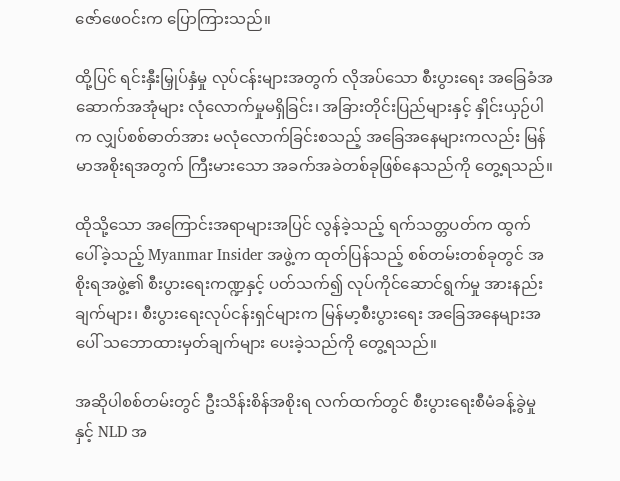ဇော်ဖေဝင်းက ပြောကြားသည်။

ထို့ပြင် ရင်းနှီးမြှုပ်နှံမှု လုပ်ငန်းများအတွက် လိုအပ်သော စီးပွားရေး အခြေခံအဆောက်အအုံများ လုံလောက်မှုမရှိခြင်း၊ အခြားတိုင်းပြည်များနှင့် နှိုင်းယှဉ်ပါက လျှပ်စစ်ဓာတ်အား မလုံလောက်ခြင်းစသည့် အခြေအနေများကလည်း မြန်မာအစိုးရအတွက် ကြီးမားသော အခက်အခဲတစ်ခုဖြစ်နေသည်ကို တွေ့ရသည်။

ထိုသို့သော အကြောင်းအရာများအပြင် လွန်ခဲ့သည့် ရက်သတ္တပတ်က ထွက်ပေါ်ခဲ့သည့် Myanmar Insider အဖွဲ့က ထုတ်ပြန်သည့် စစ်တမ်းတစ်ခုတွင် အစိုးရအဖွဲ့၏ စီးပွားရေးကဏ္ဍနှင့် ပတ်သက်၍ လုပ်ကိုင်ဆောင်ရွက်မှု အားနည်းချက်များ၊ စီးပွားရေးလုပ်ငန်းရှင်များက မြန်မာ့စီးပွားရေး အခြေအနေများအပေါ် သဘောထားမှတ်ချက်များ ပေးခဲ့သည်ကို တွေ့ရသည်။

အဆိုပါစစ်တမ်းတွင် ဦးသိန်းစိန်အစိုးရ လက်ထက်တွင် စီးပွားရေးစီမံခန့်ခွဲမှုနှင့် NLD အ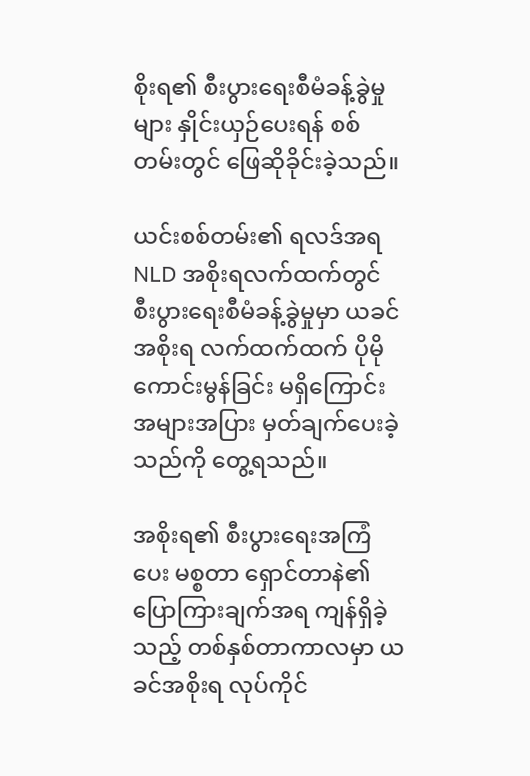စိုးရ၏ စီးပွားရေးစီမံခန့်ခွဲမှုများ နှိုင်းယှဉ်ပေးရန် စစ်တမ်းတွင် ဖြေဆိုခိုင်းခဲ့သည်။

ယင်းစစ်တမ်း၏ ရလဒ်အရ NLD အစိုးရလက်ထက်တွင် စီးပွားရေးစီမံခန့်ခွဲမှုမှာ ယခင်အစိုးရ လက်ထက်ထက် ပိုမိုကောင်းမွန်ခြင်း မရှိကြောင်း အများအပြား မှတ်ချက်ပေးခဲ့သည်ကို တွေ့ရသည်။

အစိုးရ၏ စီးပွားရေးအကြံပေး မစ္စတာ ရှောင်တာနဲ၏ ပြောကြားချက်အရ ကျန်ရှိခဲ့သည့် တစ်နှစ်တာကာလမှာ ယခင်အစိုးရ လုပ်ကိုင်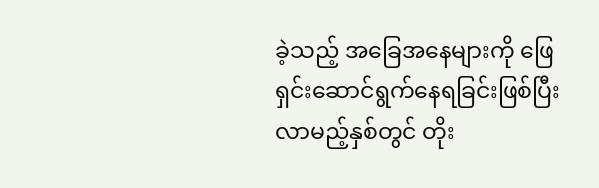ခဲ့သည့် အခြေအနေများကို ဖြေရှင်းဆောင်ရွက်နေရခြင်းဖြစ်ပြီး လာမည့်နှစ်တွင် တိုး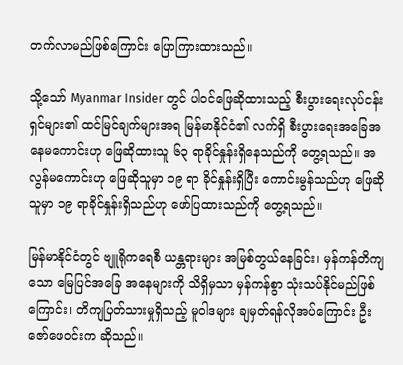တက်လာမည်ဖြစ်ကြောင်း ပြောကြားထားသည်။

သို့သော် Myanmar Insider တွင် ပါဝင်ဖြေဆိုထားသည့် စီးပွားရေးလုပ်ငန်းရှင်များ၏ ထင်မြင်ချက်များအရ မြန်မာနိုင်ငံ၏ လက်ရှိ စီးပွားရေးအခြေအနေမကောင်းဟု ဖြေဆိုထားသူ ၆၃ ရာခိုင်နှုန်းရှိနေသည်ကို တွေ့ရသည်။ အလွန်မကောင်းဟု ဖြေဆိုသူမှာ ၁၉ ရာ ခိုင်နှုန်းရှိပြီး ကောင်းမွန်သည်ဟု ဖြေဆိုသူမှာ ၁၉ ရာခိုင်နှုန်းရှိသည်ဟု ဖော်ပြထားသည်ကို တွေ့ရသည်။

မြန်မာနိုင်ငံတွင် ဗျူရိုကရေစီ ယန္တရားများ အမြစ်တွယ်နေခြင်း၊ မှန်ကန်တိကျသော မြေပြင်အခြေ အနေများကို သိရှိမှသာ မှန်ကန်စွာ သုံးသပ်နိုင်မည်ဖြစ်ကြောင်း၊ တိကျပြတ်သားမှုရှိသည့် မူဝါဒများ ချမှတ်ရန်လိုအပ်ကြောင်း ဦးဇော်ဖေဝင်းက ဆိုသည်။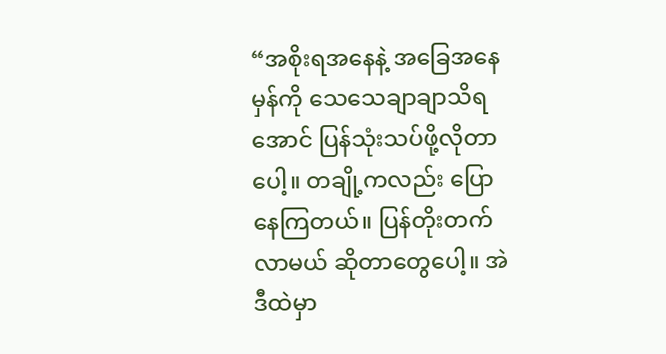“အစိုးရအနေနဲ့ အခြေအနေမှန်ကို သေသေချာချာသိရအောင် ပြန်သုံးသပ်ဖို့လိုတာပေါ့။ တချို့ကလည်း ပြောနေကြတယ်။ ပြန်တိုးတက်လာမယ် ဆိုတာတွေပေါ့။ အဲဒီထဲမှာ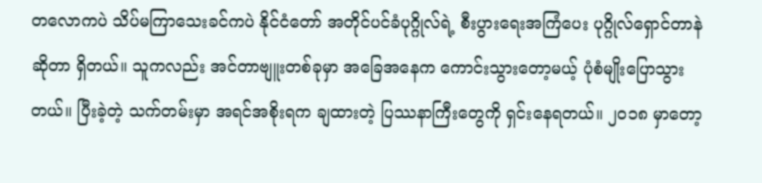တလောကပဲ သိပ်မကြာသေးခင်ကပဲ နိုင်ငံတော် အတိုင်ပင်ခံပုဂ္ဂိုလ်ရဲ့ စီးပွားရေးအကြံပေး ပုဂ္ဂိုလ်ရှောင်တာနဲဆိုတာ ရှိတယ်။ သူကလည်း အင်တာဗျူးတစ်ခုမှာ အခြေအနေက ကောင်းသွားတော့မယ့် ပုံစံမျိုးပြောသွားတယ်။ ပြီးခဲ့တဲ့ သက်တမ်းမှာ အရင်အစိုးရက ချထားတဲ့ ပြဿနာကြီးတွေကို ရှင်းနေရတယ်။ ၂၀၁၈ မှာတော့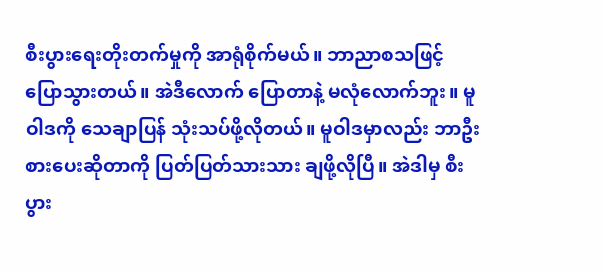စီးပွားရေးတိုးတက်မှုကို အာရုံစိုက်မယ်။ ဘာညာစသဖြင့် ပြောသွားတယ်။ အဲဒီလောက် ပြောတာနဲ့ မလုံလောက်ဘူး။ မူဝါဒကို သေချာပြန် သုံးသပ်ဖို့လိုတယ်။ မူဝါဒမှာလည်း ဘာဦးစားပေးဆိုတာကို ပြတ်ပြတ်သားသား ချဖို့လိုပြီ။ အဲဒါမှ စီးပွား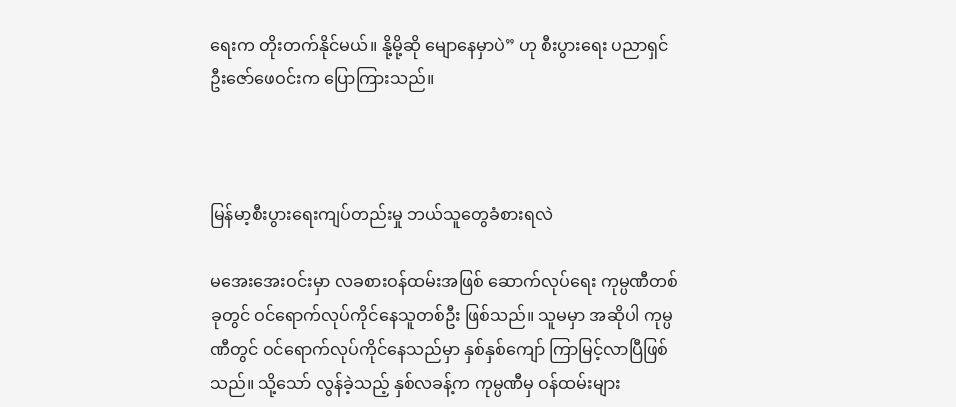ရေးက တိုးတက်နိုင်မယ်။ နို့မို့ဆို မျောနေမှာပဲ” ဟု စီးပွားရေး ပညာရှင် ဦးဇော်ဖေဝင်းက ပြောကြားသည်။



မြန်မာ့စီးပွားရေးကျပ်တည်းမှု ဘယ်သူတွေခံစားရလဲ

မအေးအေးဝင်းမှာ လခစားဝန်ထမ်းအဖြစ် ဆောက်လုပ်ရေး ကုမ္ပဏီတစ်ခုတွင် ဝင်ရောက်လုပ်ကိုင်နေသူတစ်ဦး ဖြစ်သည်။ သူမမှာ အဆိုပါ ကုမ္ပဏီတွင် ဝင်ရောက်လုပ်ကိုင်နေသည်မှာ နှစ်နှစ်ကျော် ကြာမြင့်လာပြီဖြစ်သည်။ သို့သော် လွန်ခဲ့သည့် နှစ်လခန့်က ကုမ္ပဏီမှ ဝန်ထမ်းများ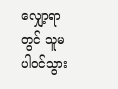လျှော့ရာတွင် သူမပါဝင်သွား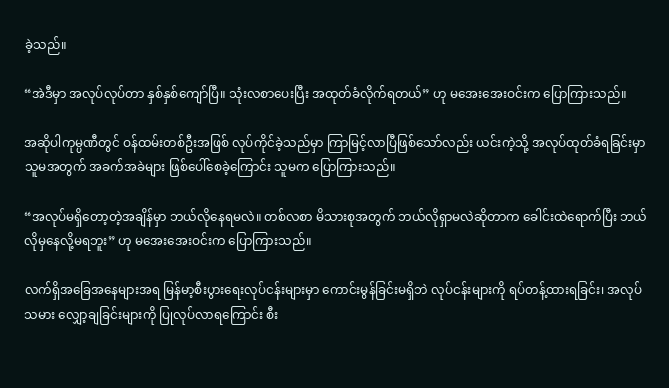ခဲ့သည်။

“အဲဒီမှာ အလုပ်လုပ်တာ နှစ်နှစ်ကျော်ပြီ။ သုံးလစာပေးပြီး အထုတ်ခံလိုက်ရတယ်” ဟု မအေးအေးဝင်းက ပြောကြားသည်။

အဆိုပါကုမ္ပဏီတွင် ဝန်ထမ်းတစ်ဦးအဖြစ် လုပ်ကိုင်ခဲ့သည်မှာ ကြာမြင့်လာပြီဖြစ်သော်လည်း ယင်းကဲ့သို့ အလုပ်ထုတ်ခံရခြင်းမှာ သူမအတွက် အခက်အခဲများ ဖြစ်ပေါ်စေခဲ့ကြောင်း သူမက ပြောကြားသည်။

“အလုပ်မရှိတော့တဲ့အချိန်မှာ ဘယ်လိုနေရမလဲ။ တစ်လစာ မိသားစုအတွက် ဘယ်လိုရှာမလဲဆိုတာက ခေါင်းထဲရောက်ပြီး ဘယ်လိုမှနေလို့မရဘူး” ဟု မအေးအေးဝင်းက ပြောကြားသည်။

လက်ရှိအခြေအနေများအရ မြန်မာ့စီးပွားရေးလုပ်ငန်းများမှာ ကောင်းမွန်ခြင်းမရှိဘဲ လုပ်ငန်းများကို ရပ်တန့်ထားရခြင်း၊ အလုပ်သမား လျှော့ချခြင်းများကို ပြုလုပ်လာရကြောင်း စီး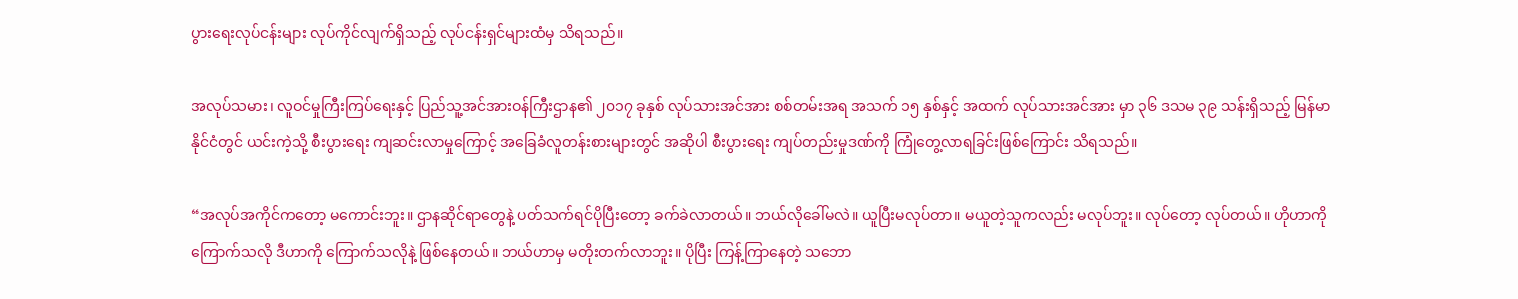ပွားရေးလုပ်ငန်းများ လုပ်ကိုင်လျက်ရှိသည့် လုပ်ငန်းရှင်များထံမှ သိရသည်။

အလုပ်သမား၊ လူဝင်မှုကြီးကြပ်ရေးနှင့် ပြည်သူ့အင်အားဝန်ကြီးဌာန၏ ၂၀၁၇ ခုနှစ် လုပ်သားအင်အား စစ်တမ်းအရ အသက် ၁၅ နှစ်နှင့် အထက် လုပ်သားအင်အား မှာ ၃၆ ဒသမ ၃၉ သန်းရှိသည့် မြန်မာနိုင်ငံတွင် ယင်းကဲ့သို့ စီးပွားရေး ကျဆင်းလာမှုကြောင့် အခြေခံလူတန်းစားများတွင် အဆိုပါ စီးပွားရေး ကျပ်တည်းမှုဒဏ်ကို ကြုံတွေ့လာရခြင်းဖြစ်ကြောင်း သိရသည်။

“အလုပ်အကိုင်ကတော့ မကောင်းဘူး။ ဌာနဆိုင်ရာတွေနဲ့ ပတ်သက်ရင်ပိုပြီးတော့ ခက်ခဲလာတယ်။ ဘယ်လိုခေါ်မလဲ။ ယူပြီးမလုပ်တာ။ မယူတဲ့သူကလည်း မလုပ်ဘူး။ လုပ်တော့ လုပ်တယ်။ ဟိုဟာကို ကြောက်သလို ဒီဟာကို ကြောက်သလိုနဲ့ ဖြစ်နေတယ်။ ဘယ်ဟာမှ မတိုးတက်လာဘူး။ ပိုပြီး ကြန့်ကြာနေတဲ့ သဘော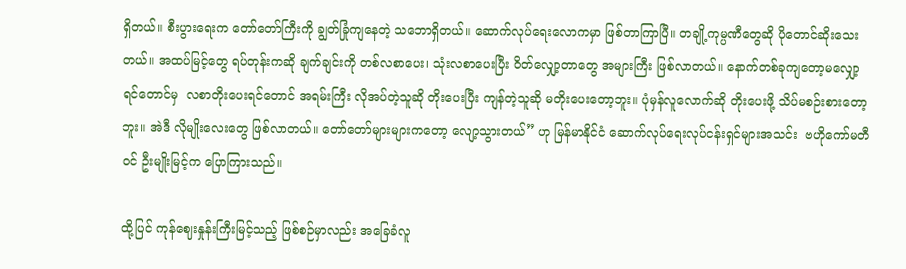ရှိတယ်။ စီးပွားရေးက တော်တော်ကြီးကို ချွတ်ခြုံကျနေတဲ့ သဘောရှိတယ်။ ဆောက်လုပ်ရေးလောကမှာ ဖြစ်တာကြာပြီ။ တချို့ကုမ္ပဏီတွေဆို ပိုတောင်ဆိုးသေးတယ်။ အထပ်မြင့်တွေ ရပ်တုန်းကဆို ချက်ချင်းကို တစ်လစာပေး၊ သုံးလစာပေးပြီး ဝိတ်လျှော့တာတွေ အများကြီး ဖြစ်လာတယ်။ နောက်တစ်ခုကျတော့မလျှော့ ရင်တောင်မှ  လစာတိုးပေးရင်တောင် အရမ်းကြီး လိုအပ်တဲ့သူဆို တိုးပေးပြီး ကျန်တဲ့သူဆို မတိုးပေးတော့ဘူး။ ပုံမှန်လူလောက်ဆို တိုးပေးဖို့ သိပ်မစဉ်းစားတော့ဘူး။ အဲဒီ လိုမျိုးလေးတွေ ဖြစ်လာတယ်။ တော်တော်များများကတော့ လျော့သွားတယ်” ဟု မြန်မာနိုင်ငံ ဆောက်လုပ်ရေးလုပ်ငန်းရှင်များအသင်း  ဗဟိုကော်မတီဝင် ဦးမျိုးမြင့်က ပြောကြားသည်။

ထို့ပြင် ကုန်ဈေးနှုန်းကြီးမြင့်သည့် ဖြစ်စဉ်မှာလည်း အခြေခံလူ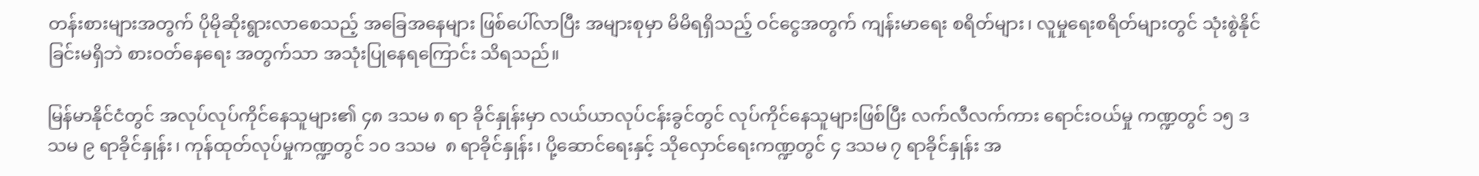တန်းစားများအတွက် ပိုမိုဆိုးရွားလာစေသည့် အခြေအနေများ ဖြစ်ပေါ်လာပြီး အများစုမှာ မိမိရရှိသည့် ဝင်ငွေအတွက် ကျန်းမာရေး စရိတ်များ၊ လူမှုရေးစရိတ်များတွင် သုံးစွဲနိုင်ခြင်းမရှိဘဲ စားဝတ်နေရေး အတွက်သာ အသုံးပြုနေရကြောင်း သိရသည်။

မြန်မာနိုင်ငံတွင် အလုပ်လုပ်ကိုင်နေသူများ၏ ၄၈ ဒသမ ၈ ရာ ခိုင်နှုန်းမှာ လယ်ယာလုပ်ငန်းခွင်တွင် လုပ်ကိုင်နေသူများဖြစ်ပြီး လက်လီလက်ကား ရောင်းဝယ်မှု ကဏ္ဍတွင် ၁၅ ဒသမ ၉ ရာခိုင်နှုန်း၊ ကုန်ထုတ်လုပ်မှုကဏ္ဍတွင် ၁၀ ဒသမ  ၈ ရာခိုင်နှုန်း၊ ပို့ဆောင်ရေးနှင့် သိုလှောင်ရေးကဏ္ဍတွင် ၄ ဒသမ ၇ ရာခိုင်နှုန်း အ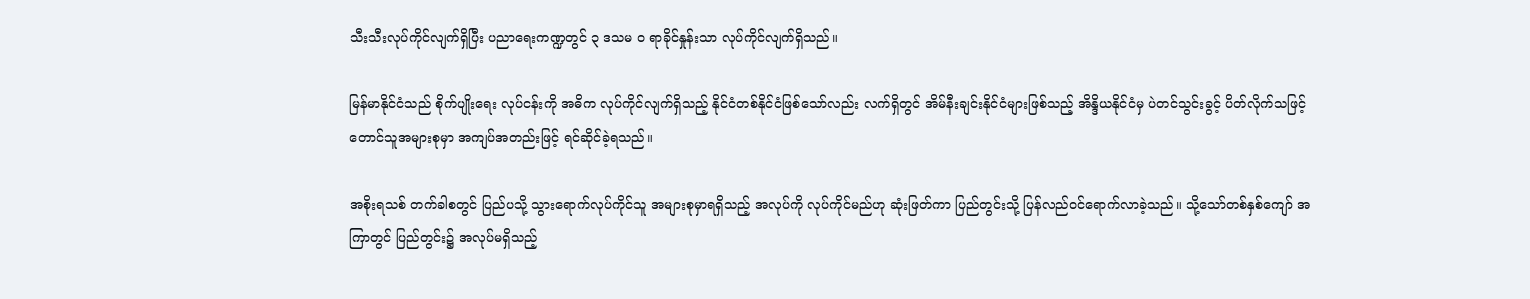သီးသီးလုပ်ကိုင်လျက်ရှိပြီး ပညာရေးကဏ္ဍတွင် ၃ ဒသမ ၀ ရာခိုင်နှုန်းသာ လုပ်ကိုင်လျက်ရှိသည်။

မြန်မာနိုင်ငံသည် စိုက်ပျိုးရေး လုပ်ငန်းကို အဓိက လုပ်ကိုင်လျက်ရှိသည့် နိုင်ငံတစ်နိုင်ငံဖြစ်သော်လည်း လက်ရှိတွင် အိမ်နီးချင်းနိုင်ငံများဖြစ်သည့် အိန္ဒိယနိုင်ငံမှ ပဲတင်သွင်းခွင့် ပိတ်လိုက်သဖြင့် တောင်သူအများစုမှာ အကျပ်အတည်းဖြင့် ရင်ဆိုင်ခဲ့ရသည်။

အစိုးရသစ် တက်ခါစတွင် ပြည်ပသို့ သွားရောက်လုပ်ကိုင်သူ အများစုမှာရရှိသည့် အလုပ်ကို လုပ်ကိုင်မည်ဟု ဆုံးဖြတ်ကာ ပြည်တွင်းသို့ ပြန်လည်ဝင်ရောက်လာခဲ့သည်။ သို့သော်တစ်နှစ်ကျော် အကြာတွင် ပြည်တွင်း၌ အလုပ်မရှိသည့်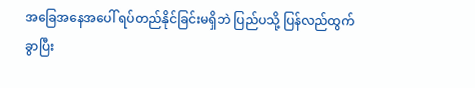အခြေအနေအပေါ် ရပ်တည်နိုင်ခြင်းမရှိဘဲ ပြည်ပသို့ ပြန်လည်ထွက်ခွာပြီး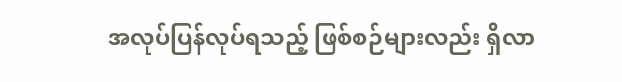အလုပ်ပြန်လုပ်ရသည့် ဖြစ်စဉ်များလည်း ရှိလာ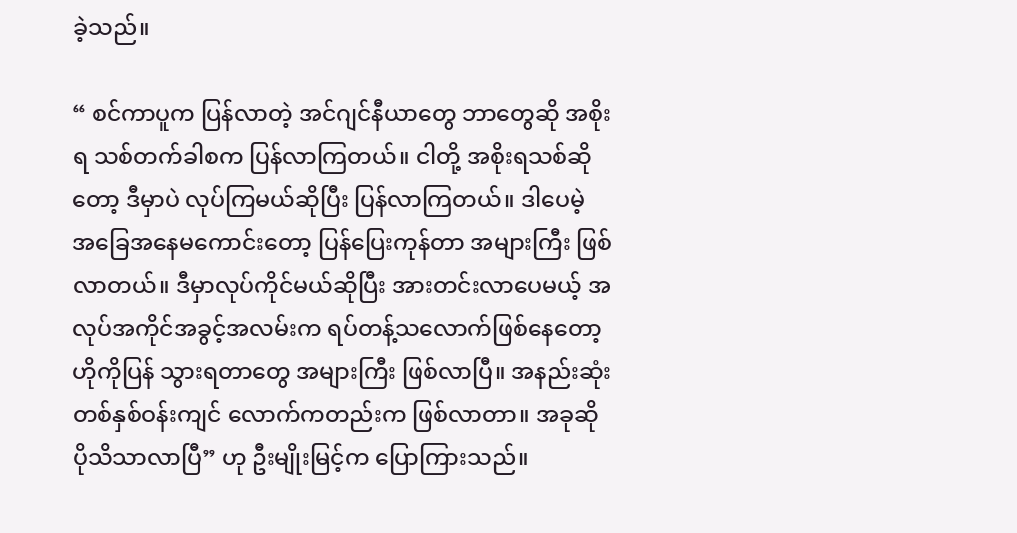ခဲ့သည်။

“ စင်ကာပူက ပြန်လာတဲ့ အင်ဂျင်နီယာတွေ ဘာတွေဆို အစိုးရ သစ်တက်ခါစက ပြန်လာကြတယ်။ ငါတို့ အစိုးရသစ်ဆိုတော့ ဒီမှာပဲ လုပ်ကြမယ်ဆိုပြီး ပြန်လာကြတယ်။ ဒါပေမဲ့ အခြေအနေမကောင်းတော့ ပြန်ပြေးကုန်တာ အများကြီး ဖြစ်လာတယ်။ ဒီမှာလုပ်ကိုင်မယ်ဆိုပြီး အားတင်းလာပေမယ့် အလုပ်အကိုင်အခွင့်အလမ်းက ရပ်တန့်သလောက်ဖြစ်နေတော့ ဟိုကိုပြန် သွားရတာတွေ အများကြီး ဖြစ်လာပြီ။ အနည်းဆုံးတစ်နှစ်ဝန်းကျင် လောက်ကတည်းက ဖြစ်လာတာ။ အခုဆို ပိုသိသာလာပြီ” ဟု ဦးမျိုးမြင့်က ပြောကြားသည်။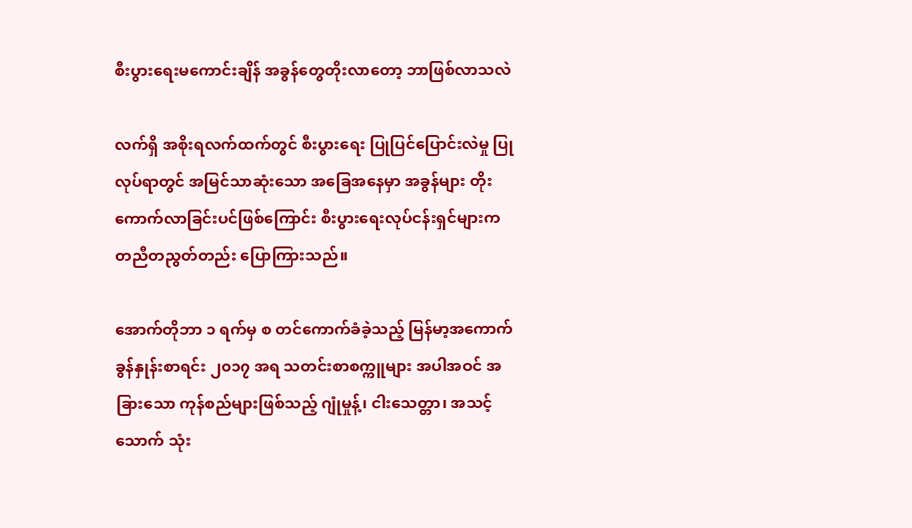စီးပွားရေးမကောင်းချိန် အခွန်တွေတိုးလာတော့ ဘာဖြစ်လာသလဲ

လက်ရှိ အစိုးရလက်ထက်တွင် စီးပွားရေး ပြုပြင်ပြောင်းလဲမှု ပြုလုပ်ရာတွင် အမြင်သာဆုံးသော အခြေအနေမှာ အခွန်များ တိုးကောက်လာခြင်းပင်ဖြစ်ကြောင်း စီးပွားရေးလုပ်ငန်းရှင်များက တညီတညွတ်တည်း ပြောကြားသည်။

အောက်တိုဘာ ၁ ရက်မှ စ တင်ကောက်ခံခဲ့သည့် မြန်မာ့အကောက်ခွန်နှုန်းစာရင်း ၂၀၁၇ အရ သတင်းစာစက္ကူများ အပါအဝင် အခြားသော ကုန်စည်များဖြစ်သည့် ဂျုံမှုန့်၊ ငါးသေတ္တာ၊ အသင့်သောက် သုံး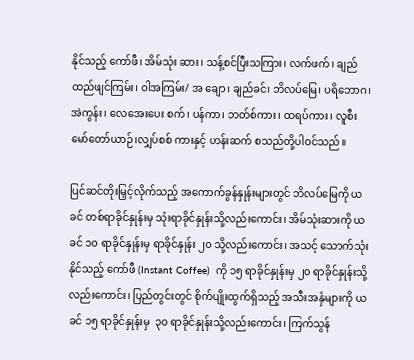နိုင်သည့် ကော်ဖီ၊ အိမ်သုံး ဆား၊ သန့်စင်ပြီးသကြား၊ လက်ဖက်၊ ချည်ထည်ဖျင်ကြမ်း၊ ဝါအကြမ်း/ အ ချော၊ ချည်ခင်၊ ဘိလပ်မြေ၊ ပရိဘောဂ၊ အဲကွန်း၊ လေအေးပေး စက်၊ ပန်ကာ၊ ဘတ်စ်ကား၊ ထရပ်ကား၊ လူစီးမော်တော်ယာဉ်၊လျှပ်စစ် ကားနှင့် ဟန်းဆက် စသည်တို့ပါဝင်သည်။

ပြင်ဆင်တိုးမြှင့်လိုက်သည့် အကောက်ခွန်နှုန်းများတွင် ဘိလပ်မြေကို ယခင် တစ်ရာခိုင်နှုန်းမှ သုံးရာခိုင်နှုန်းသို့လည်းကောင်း၊ အိမ်သုံးဆားကို ယခင် ၁၀ ရာခိုင်နှုန်းမှ ရာခိုင်နှုန်း ၂၀ သို့လည်းကောင်း၊ အသင့် သောက်သုံးနိုင်သည့် ကော်ဖီ (Instant Coffee)  ကို ၁၅ ရာခိုင်နှုန်းမှ ၂၀ ရာခိုင်နှုန်းသို့လည်းကောင်း၊ ပြည်တွင်းတွင် စိုက်ပျိုးထွက်ရှိသည့် အသီးအနှံများကို ယခင် ၁၅ ရာခိုင်နှုန်းမှ  ၃၀ ရာခိုင်နှုန်းသို့လည်းကောင်း၊ ကြက်သွန်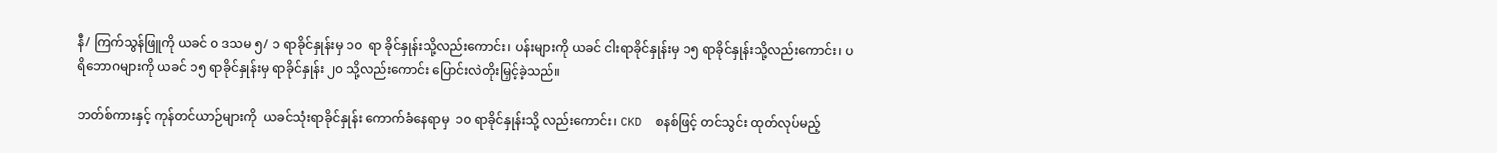နီ/ ကြက်သွန်ဖြူကို ယခင် ၀ ဒသမ ၅/ ၁ ရာခိုင်နှုန်းမှ ၁၀  ရာ ခိုင်နှုန်းသို့လည်းကောင်း၊ ပန်းများကို ယခင် ငါးရာခိုင်နှုန်းမှ ၁၅ ရာခိုင်နှုန်းသို့လည်းကောင်း၊ ပရိဘောဂများကို ယခင် ၁၅ ရာခိုင်နှုန်းမှ ရာခိုင်နှုန်း ၂၀ သို့လည်းကောင်း ပြောင်းလဲတိုးမြှင့်ခဲ့သည်။

ဘတ်စ်ကားနှင့် ကုန်တင်ယာဉ်များကို  ယခင်သုံးရာခိုင်နှုန်း ကောက်ခံနေရာမှ  ၁၀ ရာခိုင်နှုန်းသို့ လည်းကောင်း၊ CKD  စနစ်ဖြင့် တင်သွင်း ထုတ်လုပ်မည့်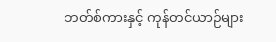ဘတ်စ်ကားနှင့် ကုန်တင်ယာဉ်များ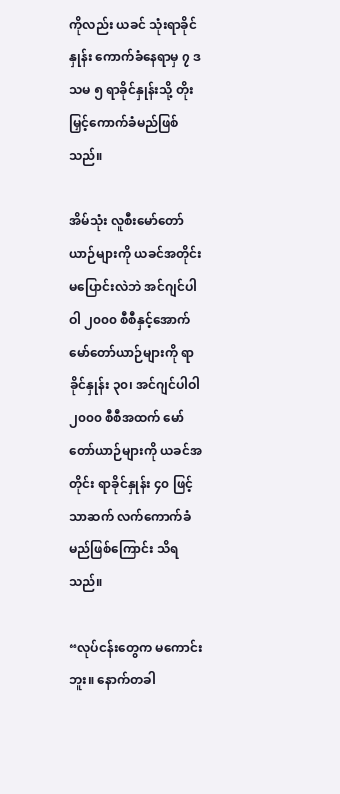ကိုလည်း ယခင် သုံးရာခိုင်နှုန်း ကောက်ခံနေရာမှ ၇ ဒသမ ၅ ရာခိုင်နှုန်းသို့ တိုးမြှင့်ကောက်ခံမည်ဖြစ်သည်။

အိမ်သုံး လူစီးမော်တော်ယာဉ်များကို ယခင်အတိုင်း မပြောင်းလဲဘဲ အင်ဂျင်ပါဝါ ၂၀၀၀ စီစီနှင့်အောက် မော်တော်ယာဉ်များကို ရာခိုင်နှုန်း ၃၀၊ အင်ဂျင်ပါဝါ ၂၀၀၀ စီစီအထက် မော်တော်ယာဉ်များကို ယခင်အတိုင်း ရာခိုင်နှုန်း ၄၀ ဖြင့်သာဆက် လက်ကောက်ခံမည်ဖြစ်ကြောင်း သိရသည်။

“လုပ်ငန်းတွေက မကောင်းဘူး။ နောက်တခါ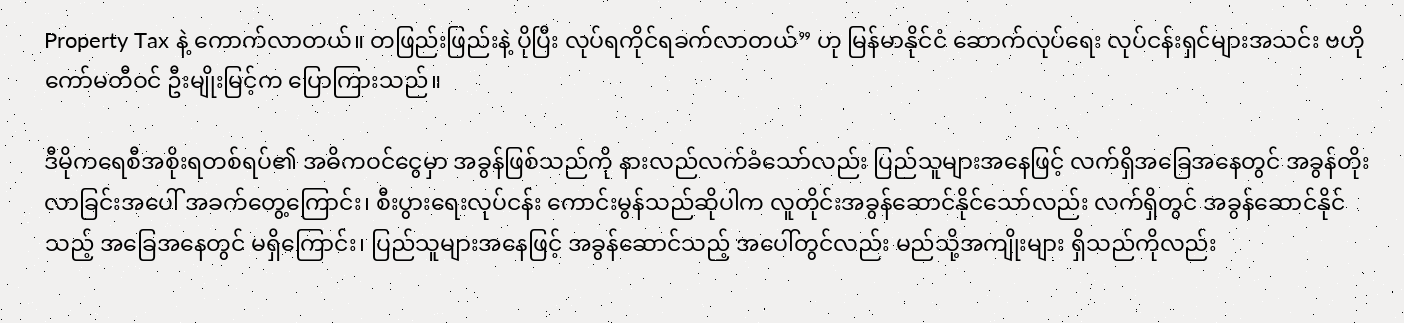Property Tax နဲ့ ကောက်လာတယ်။ တဖြည်းဖြည်းနဲ့ ပိုပြီး လုပ်ရကိုင်ရခက်လာတယ်” ဟု မြန်မာနိုင်ငံ ဆောက်လုပ်ရေး လုပ်ငန်းရှင်များအသင်း ဗဟိုကော်မတီဝင် ဦးမျိုးမြင့်က ပြောကြားသည်။

ဒီမိုကရေစီအစိုးရတစ်ရပ်၏ အဓိကဝင်ငွေမှာ အခွန်ဖြစ်သည်ကို နားလည်လက်ခံသော်လည်း ပြည်သူများအနေဖြင့် လက်ရှိအခြေအနေတွင် အခွန်တိုးလာခြင်းအပေါ် အခက်တွေ့ကြောင်း၊ စီးပွားရေးလုပ်ငန်း ကောင်းမွန်သည်ဆိုပါက လူတိုင်းအခွန်ဆောင်နိုင်သော်လည်း လက်ရှိတွင် အခွန်ဆောင်နိုင်သည့် အခြေအနေတွင် မရှိကြောင်း၊ ပြည်သူများအနေဖြင့် အခွန်ဆောင်သည့် အပေါ်တွင်လည်း မည်သို့အကျိုးများ ရှိသည်ကိုလည်း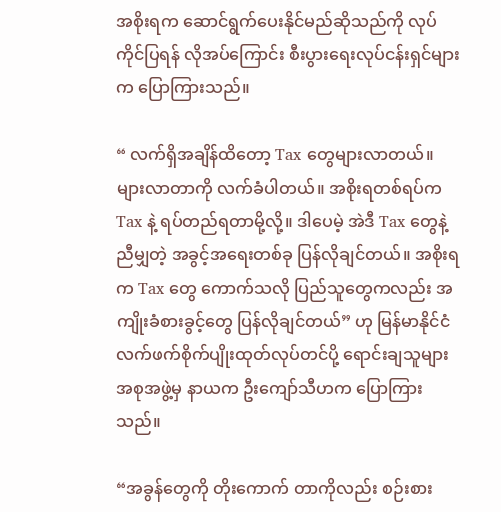အစိုးရက ဆောင်ရွက်ပေးနိုင်မည်ဆိုသည်ကို လုပ်ကိုင်ပြရန် လိုအပ်ကြောင်း စီးပွားရေးလုပ်ငန်းရှင်များက ပြောကြားသည်။

“ လက်ရှိအချိန်ထိတော့ Tax တွေများလာတယ်။ များလာတာကို လက်ခံပါတယ်။ အစိုးရတစ်ရပ်က Tax နဲ့ ရပ်တည်ရတာမို့လို့။ ဒါပေမဲ့ အဲဒီ Tax တွေနဲ့ ညီမျှတဲ့ အခွင့်အရေးတစ်ခု ပြန်လိုချင်တယ်။ အစိုးရက Tax တွေ ကောက်သလို ပြည်သူတွေကလည်း အကျိုးခံစားခွင့်တွေ ပြန်လိုချင်တယ်” ဟု မြန်မာနိုင်ငံ လက်ဖက်စိုက်ပျိုးထုတ်လုပ်တင်ပို့ ရောင်းချသူများအစုအဖွဲ့မှ နာယက ဦးကျော်သီဟက ပြောကြားသည်။

“အခွန်တွေကို တိုးကောက် တာကိုလည်း စဉ်းစား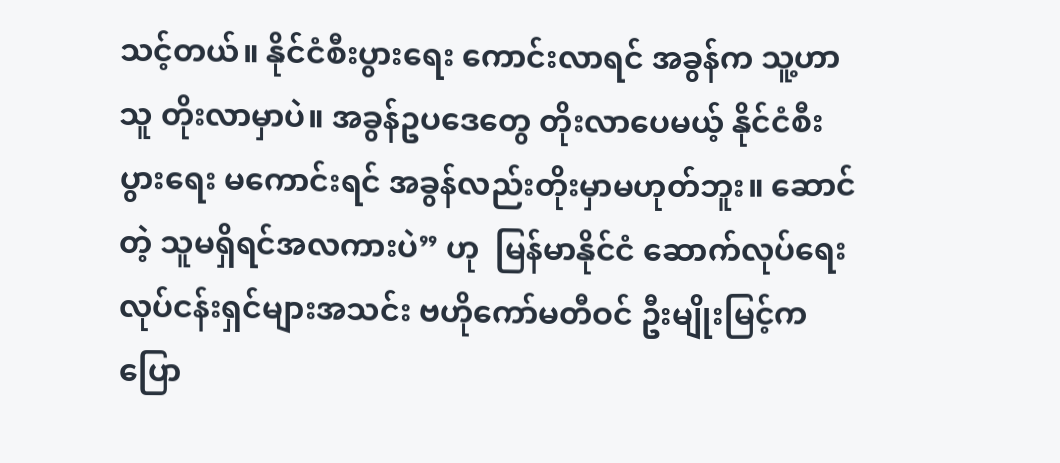သင့်တယ်။ နိုင်ငံစီးပွားရေး ကောင်းလာရင် အခွန်က သူ့ဟာသူ တိုးလာမှာပဲ။ အခွန်ဥပဒေတွေ တိုးလာပေမယ့် နိုင်ငံစီးပွားရေး မကောင်းရင် အခွန်လည်းတိုးမှာမဟုတ်ဘူး။ ဆောင်တဲ့ သူမရှိရင်အလကားပဲ” ဟု  မြန်မာနိုင်ငံ ဆောက်လုပ်ရေးလုပ်ငန်းရှင်များအသင်း ဗဟိုကော်မတီဝင် ဦးမျိုးမြင့်က ပြော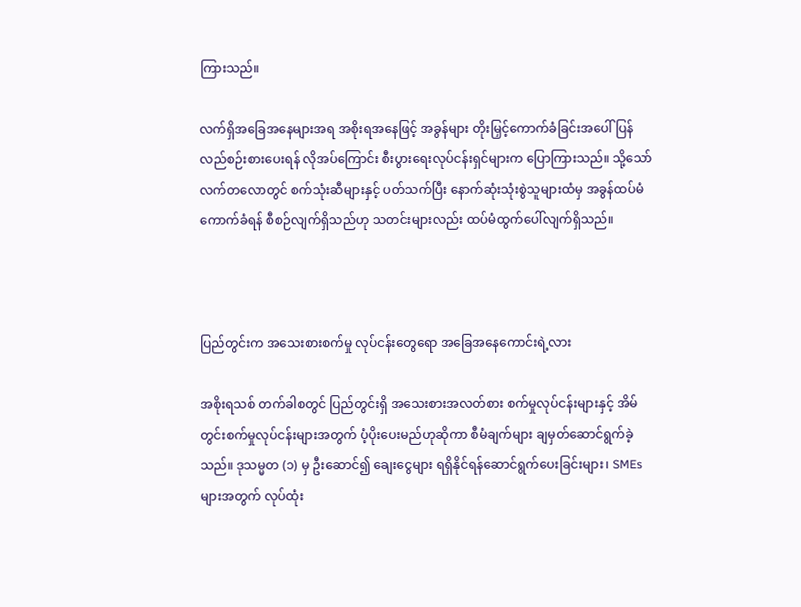ကြားသည်။

လက်ရှိအခြေအနေများအရ အစိုးရအနေဖြင့် အခွန်များ တိုးမြှင့်ကောက်ခံခြင်းအပေါ် ပြန်လည်စဉ်းစားပေးရန် လိုအပ်ကြောင်း စီးပွားရေးလုပ်ငန်းရှင်များက ပြောကြားသည်။ သို့သော် လက်တလောတွင် စက်သုံးဆီများနှင့် ပတ်သက်ပြီး နောက်ဆုံးသုံးစွဲသူများထံမှ အခွန်ထပ်မံကောက်ခံရန် စီစဉ်လျက်ရှိသည်ဟု သတင်းများလည်း ထပ်မံထွက်ပေါ်လျက်ရှိသည်။



ပြည်တွင်းက အသေးစားစက်မှု လုပ်ငန်းတွေရော အခြေအနေကောင်းရဲ့လား

အစိုးရသစ် တက်ခါစတွင် ပြည်တွင်းရှိ အသေးစားအလတ်စား စက်မှုလုပ်ငန်းများနှင့် အိမ်တွင်းစက်မှုလုပ်ငန်းများအတွက် ပံ့ပိုးပေးမည်ဟုဆိုကာ စီမံချက်များ ချမှတ်ဆောင်ရွက်ခဲ့သည်။ ဒုသမ္မတ (၁) မှ ဦးဆောင်၍ ချေးငွေများ ရရှိနိုင်ရန်ဆောင်ရွက်ပေးခြင်းများ၊ SMEs များအတွက် လုပ်ထုံး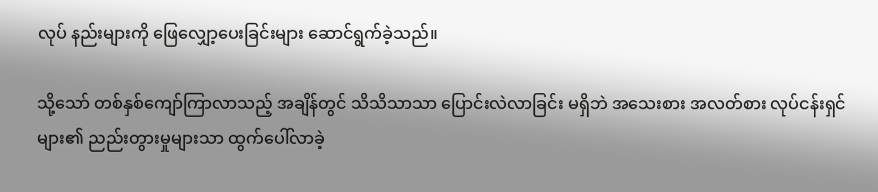လုပ် နည်းများကို ဖြေလျှော့ပေးခြင်းများ ဆောင်ရွက်ခဲ့သည်။

သို့သော် တစ်နှစ်ကျော်ကြာလာသည့် အချိန်တွင် သိသိသာသာ ပြောင်းလဲလာခြင်း မရှိဘဲ အသေးစား အလတ်စား လုပ်ငန်းရှင်များ၏ ညည်းတွားမှုများသာ ထွက်ပေါ်လာခဲ့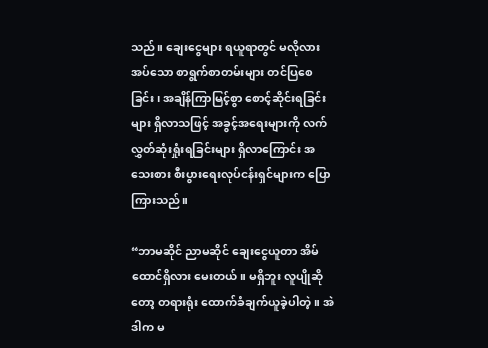သည်။ ချေးငွေများ ရယူရာတွင် မလိုလားအပ်သော စာရွက်စာတမ်းများ တင်ပြစေခြင်း၊ အချိန်ကြာမြင့်စွာ စောင့်ဆိုင်းရခြင်းများ ရှိလာသဖြင့် အခွင့်အရေးများကို လက်လွှတ်ဆုံးရှုံးရခြင်းများ ရှိလာကြောင်း အသေးစား စီးပွားရေးလုပ်ငန်းရှင်များက ပြောကြားသည်။

“ဘာမဆိုင် ညာမဆိုင် ချေးငွေယူတာ အိမ်ထောင်ရှိလား မေးတယ်။ မရှိဘူး လူပျိုဆိုတော့ တရားရုံး ထောက်ခံချက်ယူခဲ့ပါတဲ့။ အဲဒါက မ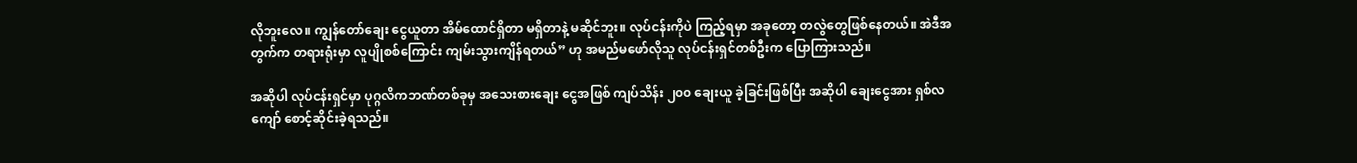လိုဘူးလေ။ ကျွန်တော်ချေး ငွေယူတာ အိမ်ထောင်ရှိတာ မရှိတာနဲ့ မဆိုင်ဘူး။ လုပ်ငန်းကိုပဲ ကြည့်ရမှာ အခုတော့ တလွဲတွေဖြစ်နေတယ်။ အဲဒီအတွက်က တရားရုံးမှာ လူပျိုစစ်ကြောင်း ကျမ်းသွားကျိန်ရတယ်” ဟု အမည်မဖော်လိုသူ လုပ်ငန်းရှင်တစ်ဦးက ပြောကြားသည်။

အဆိုပါ လုပ်ငန်းရှင်မှာ ပုဂ္ဂလိကဘဏ်တစ်ခုမှ အသေးစားချေး ငွေအဖြစ် ကျပ်သိန်း ၂၀၀ ချေးယူ ခဲ့ခြင်းဖြစ်ပြီး အဆိုပါ ချေးငွေအား ရှစ်လကျော် စောင့်ဆိုင်းခဲ့ရသည်။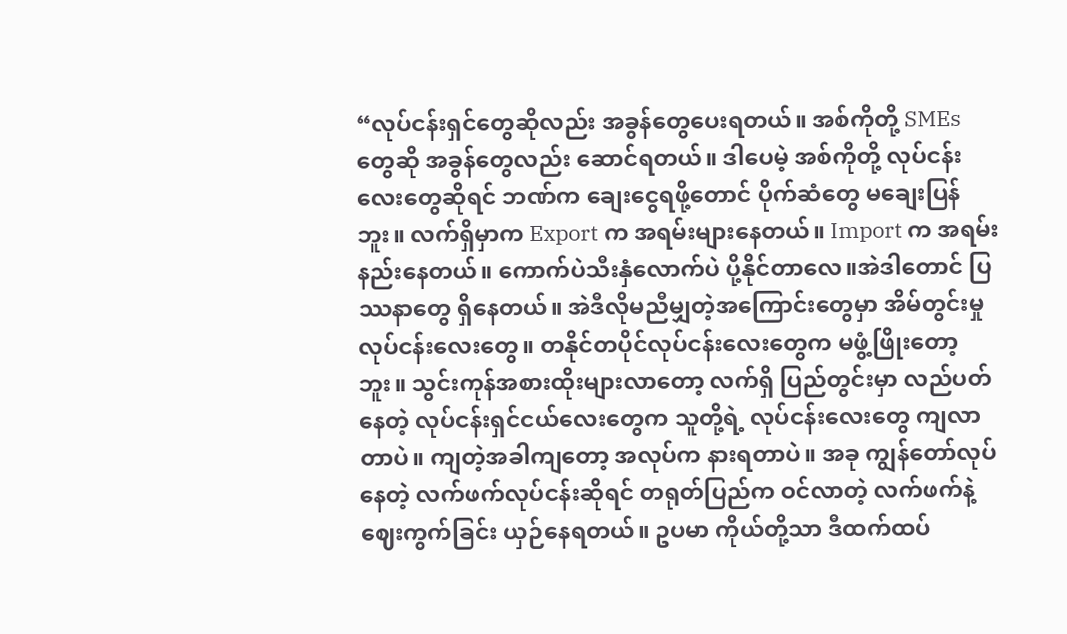“လုပ်ငန်းရှင်တွေဆိုလည်း အခွန်တွေပေးရတယ်။ အစ်ကိုတို့ SMEs တွေဆို အခွန်တွေလည်း ဆောင်ရတယ်။ ဒါပေမဲ့ အစ်ကိုတို့ လုပ်ငန်းလေးတွေဆိုရင် ဘဏ်က ချေးငွေရဖို့တောင် ပိုက်ဆံတွေ မချေးပြန်ဘူး။ လက်ရှိမှာက Export က အရမ်းများနေတယ်။ Import က အရမ်းနည်းနေတယ်။ ကောက်ပဲသီးနှံလောက်ပဲ ပို့နိုင်တာလေ။အဲဒါတောင် ပြဿနာတွေ ရှိနေတယ်။ အဲဒီလိုမညီမျှတဲ့အကြောင်းတွေမှာ အိမ်တွင်းမှုလုပ်ငန်းလေးတွေ။ တနိုင်တပိုင်လုပ်ငန်းလေးတွေက မဖွံ့ဖြိုးတော့ဘူး။ သွင်းကုန်အစားထိုးများလာတော့ လက်ရှိ ပြည်တွင်းမှာ လည်ပတ်နေတဲ့ လုပ်ငန်းရှင်ငယ်လေးတွေက သူတို့ရဲ့ လုပ်ငန်းလေးတွေ ကျလာတာပဲ။ ကျတဲ့အခါကျတော့ အလုပ်က နားရတာပဲ။ အခု ကျွန်တော်လုပ်နေတဲ့ လက်ဖက်လုပ်ငန်းဆိုရင် တရုတ်ပြည်က ဝင်လာတဲ့ လက်ဖက်နဲ့ ဈေးကွက်ခြင်း ယှဉ်နေရတယ်။ ဥပမာ ကိုယ်တို့သာ ဒီထက်ထပ်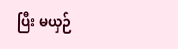ပြီး မယှဉ်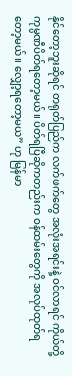နိုင်တော့ဘူးဆိုရင် တရုတ်ပြည်က လက်ဖက်တွေ အလုံးအရင်းနဲ့ ဝင်လာရင် ကိုယ်တို့ကုမ္ပဏီပိတ်ရတော့မယ်။ ပိတ်ရပြီဆိုကတည်းက ဝန်ထမ်းတွေကို အလုပ်ထုတ်ရတော့မယ်။ လျှော့ရတော့မယ” ဟု မြန်မာ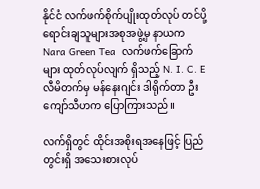နိုင်ငံ လက်ဖက်စိုက်ပျိုးထုတ်လုပ် တင်ပို့ရောင်းချသူများအစုအဖွဲ့မှ နာယက Nara Green Tea  လက်ဖက်ခြောက်များ ထုတ်လုပ်လျက် ရှိသည့် N. I. C. E လီမိတက်မှ မန်နေးဂျင်း ဒါရိုက်တာ ဦးကျော်သီဟက ပြောကြားသည်။

လက်ရှိတွင် ထိုင်းအစိုးရအနေဖြင့် ပြည်တွင်းရှိ အသေးစားလုပ်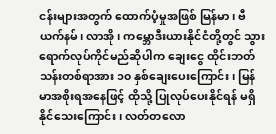ငန်းများအတွက် ထောက်ပံ့မှုအဖြစ် မြန်မာ၊ ဗီယက်နမ်၊ လာအို၊ ကမ္ဘောဒီးယားနိုင်ငံတို့တွင် သွားရောက်လုပ်ကိုင်မည်ဆိုပါက ချေးငွေ ထိုင်းဘတ်သန်းတစ်ရာအား ၁၀ နှစ်ချေးပေးကြောင်း၊ မြန်မာအစိုးရအနေဖြင့် ထိုသို့ ပြုလုပ်ပေးနိုင်ရန် မရှိနိုင်သေးကြောင်း၊ လတ်တလော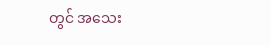တွင် အသေး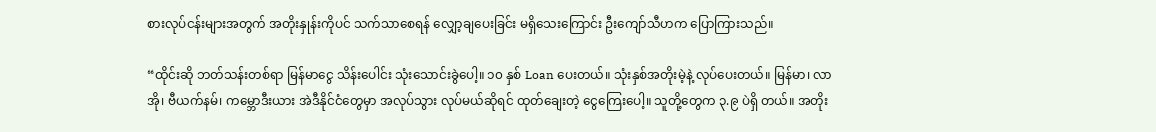စားလုပ်ငန်းများအတွက် အတိုးနှုန်းကိုပင် သက်သာစေရန် လျှော့ချပေးခြင်း မရှိသေးကြောင်း ဦးကျော်သီဟက ပြောကြားသည်။

“ထိုင်းဆို ဘတ်သန်းတစ်ရာ မြန်မာငွေ သိန်းပေါင်း သုံးသောင်းခွဲပေါ့။ ၁၀ နှစ် Loan ပေးတယ်။ သုံးနှစ်အတိုးမဲ့နဲ့ လုပ်ပေးတယ်။ မြန်မာ၊ လာအို၊ ဗီယက်နမ်၊ ကမ္ဘောဒီးယား အဲဒီနိုင်ငံတွေမှာ အလုပ်သွား လုပ်မယ်ဆိုရင် ထုတ်ချေးတဲ့ ငွေကြေးပေါ့။ သူတို့တွေက ၃.၉ ပဲရှိ တယ်။ အတိုး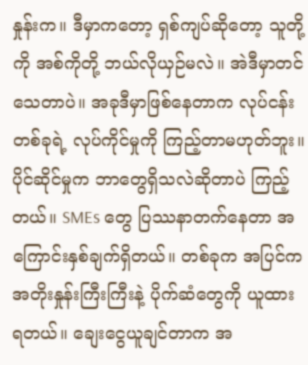နှုန်းက။ ဒီမှာကတော့ ရှစ်ကျပ်ဆိုတော့ သူတို့ကို အစ်ကိုတို့ ဘယ်လိုယှဉ်မလဲ။ အဲဒီမှာတင် သေတာပဲ။ အခုဒီမှာဖြစ်နေတာက လုပ်ငန်းတစ်ခုရဲ့ လုပ်ကိုင်မှုကို ကြည့်တာမဟုတ်ဘူး။ ပိုင်ဆိုင်မှုက ဘာတွေရှိသလဲဆိုတာပဲ ကြည့်တယ်။ SMEs တွေ ပြဿနာတက်နေတာ အကြောင်းနှစ်ချက်ရှိတယ်။ တစ်ခုက အပြင်က အတိုးနှုန်းကြီးကြီးနဲ့ ပိုက်ဆံတွေကို ယူထားရတယ်။ ချေးငွေယူချင်တာက အ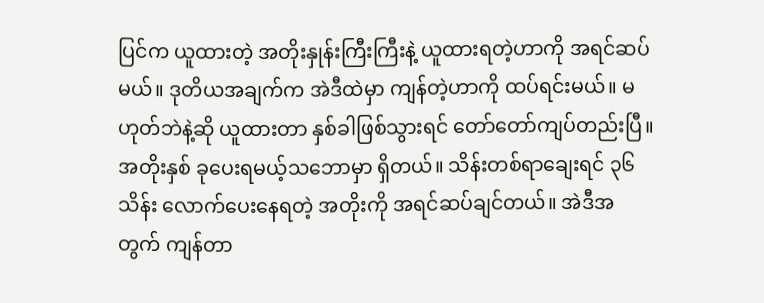ပြင်က ယူထားတဲ့ အတိုးနှုန်းကြီးကြီးနဲ့ ယူထားရတဲ့ဟာကို အရင်ဆပ်မယ်။ ဒုတိယအချက်က အဲဒီထဲမှာ ကျန်တဲ့ဟာကို ထပ်ရင်းမယ်။ မဟုတ်ဘဲနဲ့ဆို ယူထားတာ နှစ်ခါဖြစ်သွားရင် တော်တော်ကျပ်တည်းပြီ။ အတိုးနှစ် ခုပေးရမယ့်သဘောမှာ ရှိတယ်။ သိန်းတစ်ရာချေးရင် ၃၆ သိန်း လောက်ပေးနေရတဲ့ အတိုးကို အရင်ဆပ်ချင်တယ်။ အဲဒီအတွက် ကျန်တာ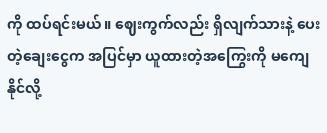ကို ထပ်ရင်းမယ်။ ဈေးကွက်လည်း ရှိလျက်သားနဲ့ ပေးတဲ့ချေးငွေက အပြင်မှာ ယူထားတဲ့အကြွေးကို မကျေနိုင်လို့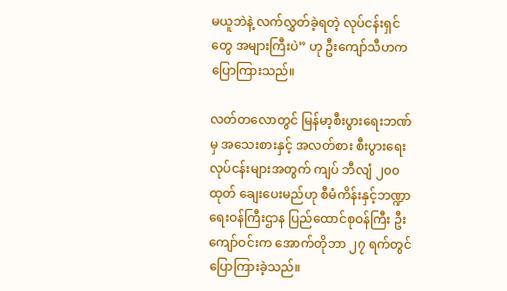မယူဘဲနဲ့ လက်လွှတ်ခဲ့ရတဲ့ လုပ်ငန်းရှင်တွေ အများကြီးပဲ” ဟု ဦးကျော်သီဟက ပြောကြားသည်။

လတ်တလောတွင် မြန်မာ့စီးပွားရေးဘဏ်မှ အသေးစားနှင့် အလတ်စား စီးပွားရေးလုပ်ငန်းများအတွက် ကျပ် ဘီလျံ ၂၀၀ ထုတ် ချေးပေးမည်ဟု စီမံကိန်းနှင့်ဘဏ္ဍာ ရေးဝန်ကြီးဌာန ပြည်ထောင်စုဝန်ကြီး ဦးကျော်ဝင်းက အောက်တိုဘာ ၂၇ ရက်တွင် ပြောကြားခဲ့သည်။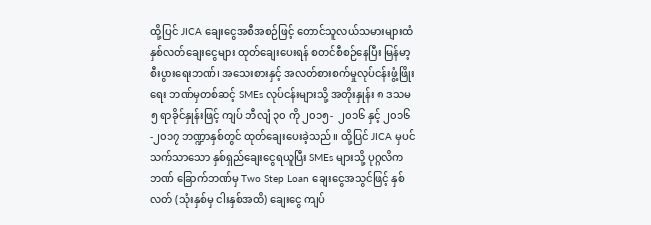ထို့ပြင် JICA ချေးငွေအစီအစဉ်ဖြင့် တောင်သူလယ်သမားများထံ နှစ်လတ်ချေးငွေများ ထုတ်ချေးပေးရန် စတင်စီစဉ်နေပြီး မြန်မာ့စီးပွားရေးဘဏ်၊ အသေးစားနှင့် အလတ်စားစက်မှုလုပ်ငန်းဖွံ့ဖြိုးရေး ဘဏ်မှတစ်ဆင့် SMEs လုပ်ငန်းများသို့ အတိုးနှုန်း ၈ ဒသမ ၅ ရာခိုင်နှုန်းဖြင့် ကျပ် ဘီလျံ ၃၀ ကို ၂၀၁၅-  ၂၀၁၆ နှင့် ၂၀၁၆-၂၀၁၇ ဘဏ္ဍာနှစ်တွင် ထုတ်ချေးပေးခဲ့သည်။ ထို့ပြင် JICA မှပင် သက်သာသော နှစ်ရှည်ချေးငွေရယူပြီး SMEs များသို့ ပုဂ္ဂလိကဘဏ် ခြောက်ဘဏ်မှ Two Step Loan ချေးငွေအသွင်ဖြင့် နှစ်လတ် (သုံးနှစ်မှ ငါးနှစ်အထိ) ချေးငွေ ကျပ်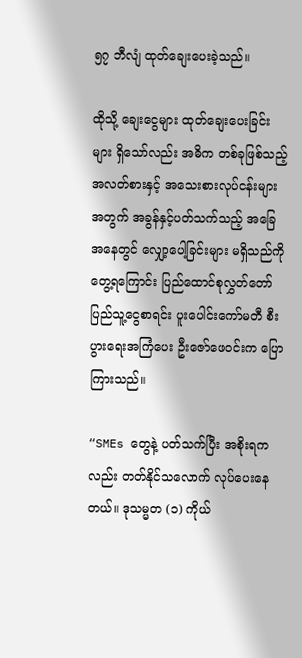၅၇ ဘီလျံ ထုတ်ချေးပေးခဲ့သည်။

ထိုသို့ ချေးငွေများ ထုတ်ချေးပေးခြင်းများ ရှိသော်လည်း အဓိက တစ်ခုဖြစ်သည့် အလတ်စားနှင့် အသေးစားလုပ်ငန်းများအတွက် အခွန်နှင့်ပတ်သက်သည့် အခြေအနေတွင် လျှော့ပေါ့ခြင်းများ မရှိသည်ကို တွေ့ရကြောင်း ပြည်ထောင်စုလွှတ်တော် ပြည်သူ့ငွေစာရင်း ပူးပေါင်းကော်မတီ စီးပွားရေးအကြံပေး ဦးဇော်ဖေဝင်းက ပြောကြားသည်။

“SMEs တွေနဲ့ ပတ်သက်ပြီး အစိုးရကလည်း တတ်နိုင်သလောက် လုပ်ပေးနေတယ်။ ဒုသမ္မတ (၁) ကိုယ်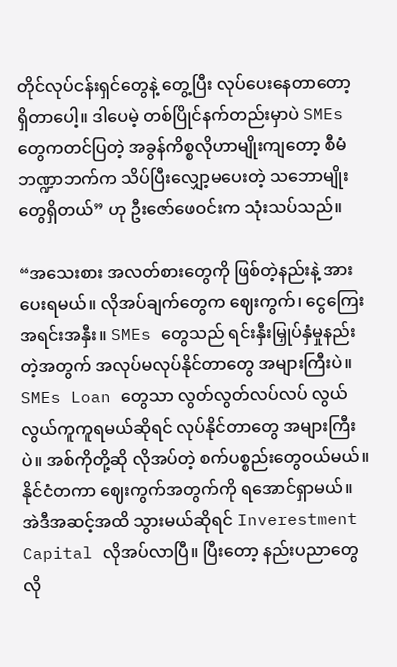တိုင်လုပ်ငန်းရှင်တွေနဲ့ တွေ့ပြီး လုပ်ပေးနေတာတော့ ရှိတာပေါ့။ ဒါပေမဲ့ တစ်ပြိုင်နက်တည်းမှာပဲ SMEs တွေကတင်ပြတဲ့ အခွန်ကိစ္စလိုဟာမျိုးကျတော့ စီမံဘဏ္ဍာဘက်က သိပ်ပြီးလျှော့မပေးတဲ့ သဘောမျိုးတွေရှိတယ်” ဟု ဦးဇော်ဖေဝင်းက သုံးသပ်သည်။

“အသေးစား အလတ်စားတွေကို ဖြစ်တဲ့နည်းနဲ့ အားပေးရမယ်။ လိုအပ်ချက်တွေက ဈေးကွက်၊ ငွေကြေးအရင်းအနှီး။ SMEs တွေသည် ရင်းနှီးမြှုပ်နှံမှုနည်းတဲ့အတွက် အလုပ်မလုပ်နိုင်တာတွေ အများကြီးပဲ။ SMEs Loan တွေသာ လွတ်လွတ်လပ်လပ် လွယ်လွယ်ကူကူရမယ်ဆိုရင် လုပ်နိုင်တာတွေ အများကြီးပဲ။ အစ်ကိုတို့ဆို လိုအပ်တဲ့ စက်ပစ္စည်းတွေဝယ်မယ်။ နိုင်ငံတကာ ဈေးကွက်အတွက်ကို ရအောင်ရှာမယ်။ အဲဒီအဆင့်အထိ သွားမယ်ဆိုရင် Inverestment Capital လိုအပ်လာပြီ။ ပြီးတော့ နည်းပညာတွေ လို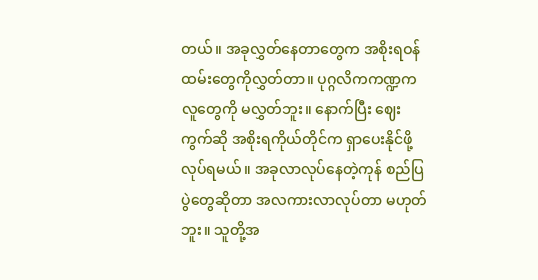တယ်။ အခုလွှတ်နေတာတွေက အစိုးရဝန်ထမ်းတွေကိုလွှတ်တာ။ ပုဂ္ဂလိကကဏ္ဍက လူတွေကို မလွှတ်ဘူး။ နောက်ပြီး ဈေးကွက်ဆို အစိုးရကိုယ်တိုင်က ရှာပေးနိုင်ဖို့ လုပ်ရမယ်။ အခုလာလုပ်နေတဲ့ကုန် စည်ပြပွဲတွေဆိုတာ အလကားလာလုပ်တာ မဟုတ်ဘူး။ သူတို့အ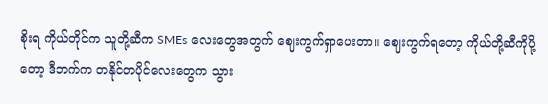စိုးရ ကိုယ်တိုင်က သူတို့ဆီက SMEs လေးတွေအတွက် ဈေးကွက်ရှာပေးတာ။ ဈေးကွက်ရတော့ ကိုယ်တို့ဆီကိုပို့တော့ ဒီဘက်က တနိုင်တပိုင်လေးတွေက သွား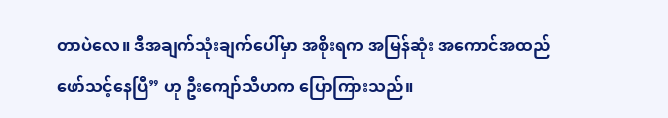တာပဲလေ။ ဒီအချက်သုံးချက်ပေါ်မှာ အစိုးရက အမြန်ဆုံး အကောင်အထည်ဖော်သင့်နေပြီ” ဟု ဦးကျော်သီဟက ပြောကြားသည်။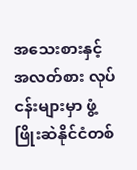အသေးစားနှင့် အလတ်စား လုပ်ငန်းများမှာ ဖွံ့ဖြိုးဆဲနိုင်ငံတစ်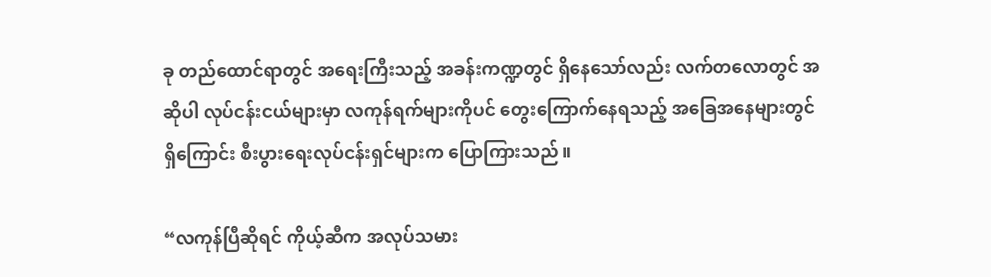ခု တည်ထောင်ရာတွင် အရေးကြီးသည့် အခန်းကဏ္ဍတွင် ရှိနေသော်လည်း လက်တလောတွင် အဆိုပါ လုပ်ငန်းငယ်များမှာ လကုန်ရက်များကိုပင် တွေးကြောက်နေရသည့် အခြေအနေများတွင်ရှိကြောင်း စီးပွားရေးလုပ်ငန်းရှင်များက ပြောကြားသည်။

“လကုန်ပြီဆိုရင် ကိုယ့်ဆီက အလုပ်သမား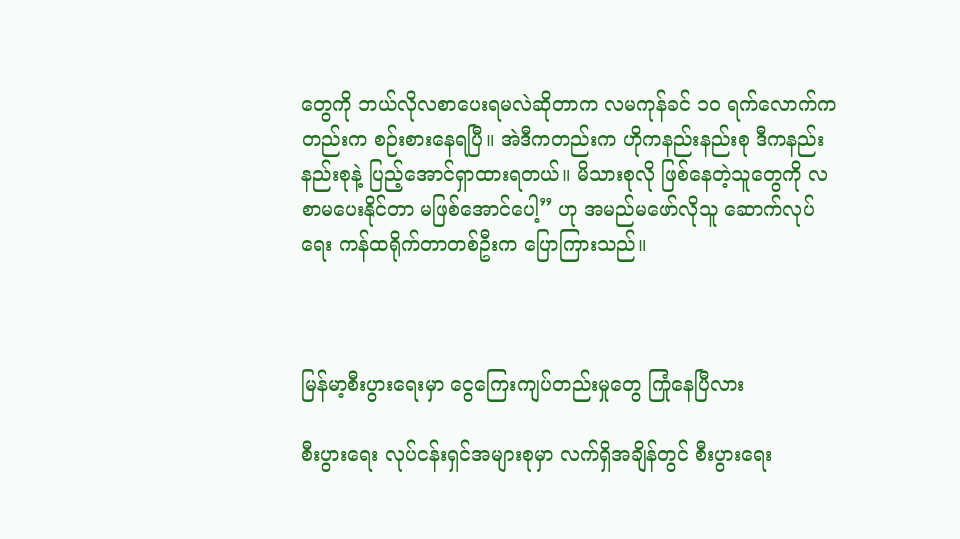တွေကို ဘယ်လိုလစာပေးရမလဲဆိုတာက လမကုန်ခင် ၁၀ ရက်လောက်ကတည်းက စဉ်းစားနေရပြီ။ အဲဒီကတည်းက ဟိုကနည်းနည်းစု ဒီကနည်းနည်းစုနဲ့ ပြည့်အောင်ရှာထားရတယ်။ မိသားစုလို ဖြစ်နေတဲ့သူတွေကို လစာမပေးနိုင်တာ မဖြစ်အောင်ပေါ့” ဟု အမည်မဖော်လိုသူ ဆောက်လုပ်ရေး ကန်ထရိုက်တာတစ်ဦးက ပြောကြားသည်။



မြန်မာ့စီးပွားရေးမှာ ငွေကြေးကျပ်တည်းမှုတွေ ကြုံနေပြီလား

စီးပွားရေး လုပ်ငန်းရှင်အများစုမှာ လက်ရှိအချိန်တွင် စီးပွားရေး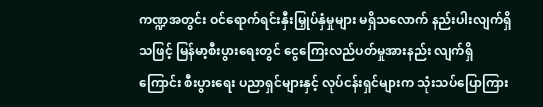ကဏ္ဍအတွင်း ဝင်ရောက်ရင်းနှီးမြှုပ်နှံမှုများ မရှိသလောက် နည်းပါးလျက်ရှိသဖြင့် မြန်မာ့စီးပွားရေးတွင် ငွေကြေးလည်ပတ်မှုအားနည်း လျက်ရှိကြောင်း စီးပွားရေး ပညာရှင်များနှင့် လုပ်ငန်းရှင်များက သုံးသပ်ပြောကြား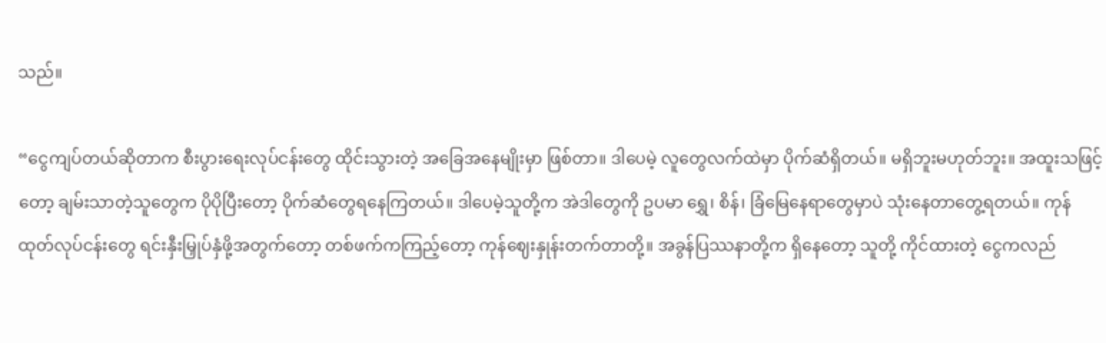သည်။

“ငွေကျပ်တယ်ဆိုတာက စီးပွားရေးလုပ်ငန်းတွေ ထိုင်းသွားတဲ့ အခြေအနေမျိုးမှာ ဖြစ်တာ။ ဒါပေမဲ့ လူတွေလက်ထဲမှာ ပိုက်ဆံရှိတယ်။ မရှိဘူးမဟုတ်ဘူး။ အထူးသဖြင့်တော့ ချမ်းသာတဲ့သူတွေက ပိုပိုပြီးတော့ ပိုက်ဆံတွေရနေကြတယ်။ ဒါပေမဲ့သူတို့က အဲဒါတွေကို ဥပမာ ရွှေ၊ စိန်၊ ခြံမြေနေရာတွေမှာပဲ သုံးနေတာတွေ့ရတယ်။ ကုန်ထုတ်လုပ်ငန်းတွေ ရင်းနှီးမြှုပ်နှံဖို့အတွက်တော့ တစ်ဖက်ကကြည့်တော့ ကုန်ဈေးနှုန်းတက်တာတို့။ အခွန်ပြဿနာတို့က ရှိနေတော့ သူတို့ ကိုင်ထားတဲ့ ငွေကလည်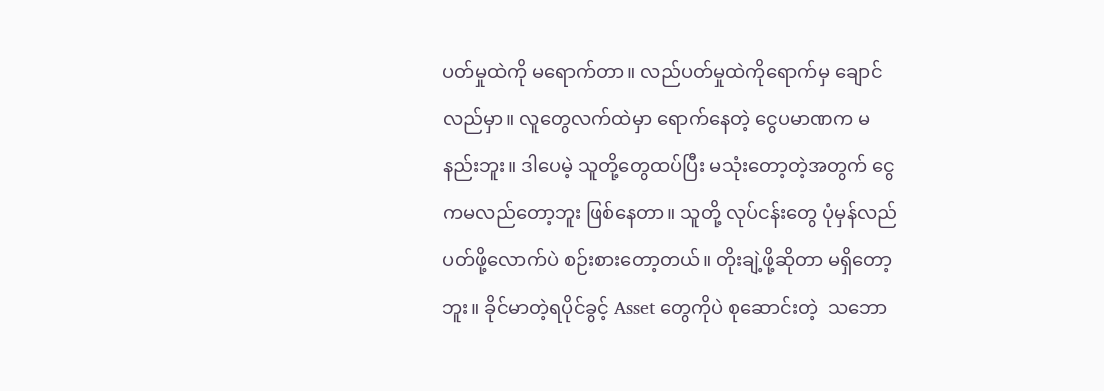ပတ်မှုထဲကို မရောက်တာ။ လည်ပတ်မှုထဲကိုရောက်မှ ချောင်လည်မှာ။ လူတွေလက်ထဲမှာ ရောက်နေတဲ့ ငွေပမာဏက မနည်းဘူး။ ဒါပေမဲ့ သူတို့တွေထပ်ပြီး မသုံးတော့တဲ့အတွက် ငွေကမလည်တော့ဘူး ဖြစ်နေတာ။ သူတို့ လုပ်ငန်းတွေ ပုံမှန်လည်ပတ်ဖို့လောက်ပဲ စဉ်းစားတော့တယ်။ တိုးချဲ့ဖို့ဆိုတာ မရှိတော့ဘူး။ ခိုင်မာတဲ့ရပိုင်ခွင့် Asset တွေကိုပဲ စုဆောင်းတဲ့  သဘော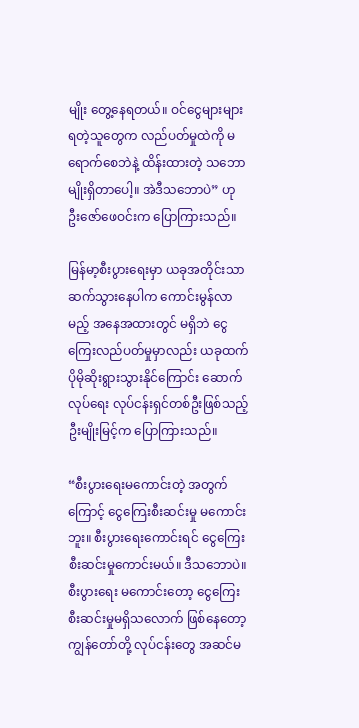မျိုး တွေ့နေရတယ်။ ဝင်ငွေများများရတဲ့သူတွေက လည်ပတ်မှုထဲကို မရောက်စေဘဲနဲ့ ထိန်းထားတဲ့ သဘောမျိုးရှိတာပေါ့။ အဲဒီသဘောပဲ” ဟု ဦးဇော်ဖေဝင်းက ပြောကြားသည်။

မြန်မာ့စီးပွားရေးမှာ ယခုအတိုင်းသာ ဆက်သွားနေပါက ကောင်းမွန်လာမည့် အနေအထားတွင် မရှိဘဲ ငွေကြေးလည်ပတ်မှုမှာလည်း ယခုထက် ပိုမိုဆိုးရွားသွားနိုင်ကြောင်း ဆောက်လုပ်ရေး လုပ်ငန်းရှင်တစ်ဦးဖြစ်သည့် ဦးမျိုးမြင့်က ပြောကြားသည်။

“စီးပွားရေးမကောင်းတဲ့ အတွက်ကြောင့် ငွေကြေးစီးဆင်းမှု မကောင်းဘူး။ စီးပွားရေးကောင်းရင် ငွေကြေးစီးဆင်းမှုကောင်းမယ်။ ဒီသဘောပဲ။ စီးပွားရေး မကောင်းတော့ ငွေကြေးစီးဆင်းမှုမရှိသလောက် ဖြစ်နေတော့ ကျွန်တော်တို့ လုပ်ငန်းတွေ အဆင်မ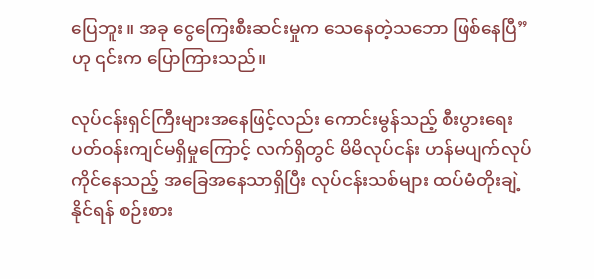ပြေဘူး။ အခု ငွေကြေးစီးဆင်းမှုက သေနေတဲ့သဘော ဖြစ်နေပြီ” ဟု ၎င်းက ပြောကြားသည်။

လုပ်ငန်းရှင်ကြီးများအနေဖြင့်လည်း ကောင်းမွန်သည့် စီးပွားရေး ပတ်ဝန်းကျင်မရှိမှုကြောင့် လက်ရှိတွင် မိမိလုပ်ငန်း ဟန်မပျက်လုပ်ကိုင်နေသည့် အခြေအနေသာရှိပြီး လုပ်ငန်းသစ်များ ထပ်မံတိုးချဲ့နိုင်ရန် စဉ်းစား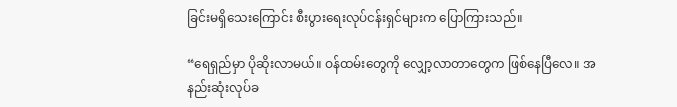ခြင်းမရှိသေးကြောင်း စီးပွားရေးလုပ်ငန်းရှင်များက ပြောကြားသည်။

“ရေရှည်မှာ ပိုဆိုးလာမယ်။ ဝန်ထမ်းတွေကို လျှော့လာတာတွေက ဖြစ်နေပြီလေ။ အနည်းဆုံးလုပ်ခ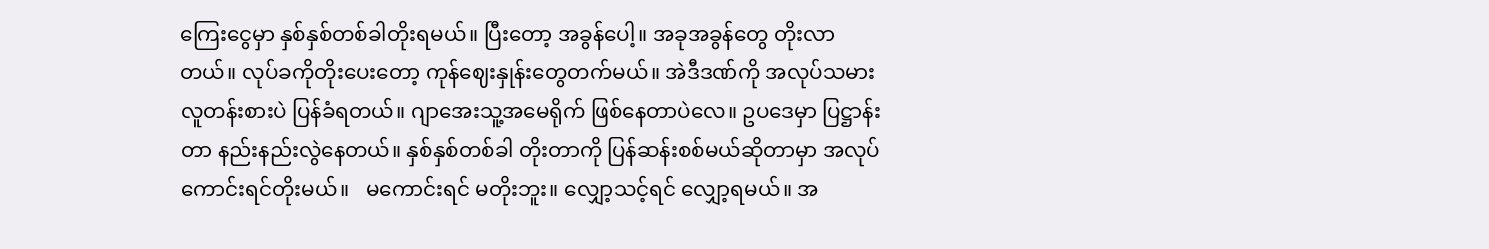ကြေးငွေမှာ နှစ်နှစ်တစ်ခါတိုးရမယ်။ ပြီးတော့ အခွန်ပေါ့။ အခုအခွန်တွေ တိုးလာတယ်။ လုပ်ခကိုတိုးပေးတော့ ကုန်ဈေးနှုန်းတွေတက်မယ်။ အဲဒီဒဏ်ကို အလုပ်သမား လူတန်းစားပဲ ပြန်ခံရတယ်။ ဂျာအေးသူ့အမေရိုက် ဖြစ်နေတာပဲလေ။ ဥပဒေမှာ ပြဋ္ဌာန်းတာ နည်းနည်းလွဲနေတယ်။ နှစ်နှစ်တစ်ခါ တိုးတာကို ပြန်ဆန်းစစ်မယ်ဆိုတာမှာ အလုပ်ကောင်းရင်တိုးမယ်။   မကောင်းရင် မတိုးဘူး။ လျှော့သင့်ရင် လျှော့ရမယ်။ အ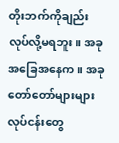တိုးဘက်ကိုချည်း လုပ်လို့မရဘူး။ အခုအခြေအနေက။ အခုတော်တော်များများ လုပ်ငန်းတွေ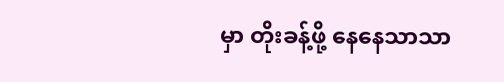မှာ တိုးခန့်ဖို့ နေနေသာသာ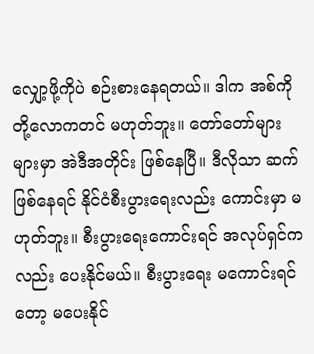လျှော့ဖို့ကိုပဲ စဉ်းစားနေရတယ်။ ဒါက အစ်ကိုတို့လောကတင် မဟုတ်ဘူး။ တော်တော်များများမှာ အဲဒီအတိုင်း ဖြစ်နေပြီ။ ဒီလိုသာ ဆက်ဖြစ်နေရင် နိုင်ငံစီးပွားရေးလည်း ကောင်းမှာ မဟုတ်ဘူး။ စီးပွားရေးကောင်းရင် အလုပ်ရှင်ကလည်း ပေးနိုင်မယ်။ စီးပွားရေး မကောင်းရင်တော့ မပေးနိုင်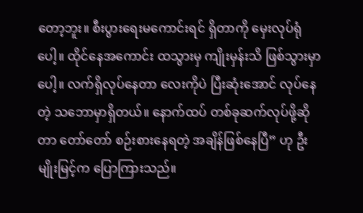တော့ဘူး။ စီးပွားရေးမကောင်းရင် ရှိတာကို မှေးလုပ်ရုံပေါ့။ ထိုင်နေအကောင်း ထသွားမှ ကျိုးမှန်းသိ ဖြစ်သွားမှာပေါ့။ လက်ရှိလုပ်နေတာ လေးကိုပဲ ပြီးဆုံးအောင် လုပ်နေတဲ့ သဘောမှာရှိတယ်။ နောက်ထပ် တစ်ခုဆက်လုပ်ဖို့ဆိုတာ တော်တော် စဉ်းစားနေရတဲ့ အချိန်ဖြစ်နေပြီ” ဟု ဦးမျိုးမြင့်က ပြောကြားသည်။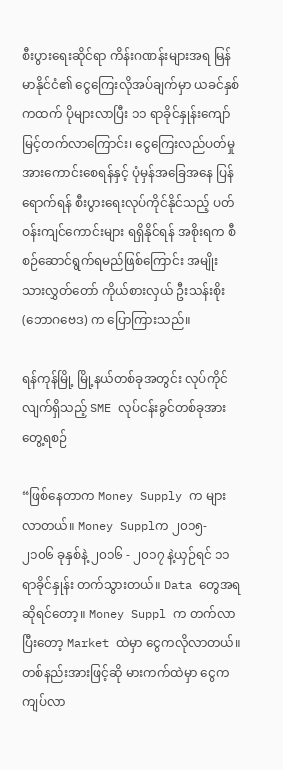စီးပွားရေးဆိုင်ရာ ကိန်းဂဏန်းများအရ မြန်မာနိုင်ငံ၏ ငွေကြေးလိုအပ်ချက်မှာ ယခင်နှစ်ကထက် ပိုများလာပြီး ၁၁ ရာခိုင်နှုန်းကျော် မြင့်တက်လာကြောင်း၊ ငွေကြေးလည်ပတ်မှုအားကောင်းစေရန်နှင့် ပုံမှန်အခြေအနေ ပြန်ရောက်ရန် စီးပွားရေးလုပ်ကိုင်နိုင်သည့် ပတ်ဝန်းကျင်ကောင်းများ ရရှိနိုင်ရန် အစိုးရက စီစဉ်ဆောင်ရွက်ရမည်ဖြစ်ကြောင်း အမျိုးသားလွှတ်တော် ကိုယ်စားလှယ် ဦးသန်းစိုး (ဘောဂဗေဒ) က ပြောကြားသည်။

ရန်ကုန်မြို့ မြို့နယ်တစ်ခုအတွင်း လုပ်ကိုင်လျက်ရှိသည့် SME လုပ်ငန်းခွင်တစ်ခုအား တွေ့ရစဉ်

“ဖြစ်နေတာက Money Supply က များလာတယ်။ Money Supplက ၂၀၁၅- ၂၁၀၆ ခုနှစ်နဲ့ ၂၀၁၆ - ၂၀၁၇ နဲ့ယှဉ်ရင် ၁၁ ရာခိုင်နှုန်း တက်သွားတယ်။ Data တွေအရ ဆိုရင်တော့။ Money Suppl က တက်လာပြီးတော့ Market ထဲမှာ ငွေကလိုလာတယ်။ တစ်နည်းအားဖြင့်ဆို မားကက်ထဲမှာ ငွေက ကျပ်လာ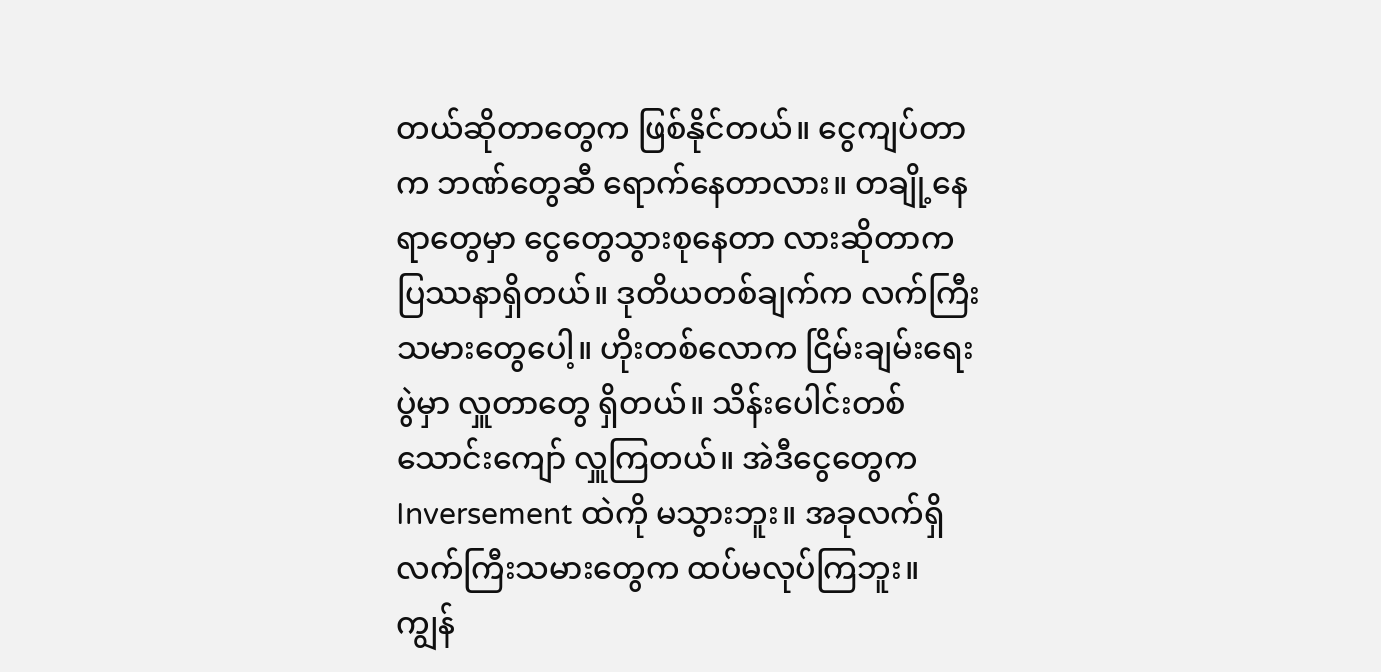တယ်ဆိုတာတွေက ဖြစ်နိုင်တယ်။ ငွေကျပ်တာက ဘဏ်တွေဆီ ရောက်နေတာလား။ တချို့နေရာတွေမှာ ငွေတွေသွားစုနေတာ လားဆိုတာက ပြဿနာရှိတယ်။ ဒုတိယတစ်ချက်က လက်ကြီးသမားတွေပေါ့။ ဟိုးတစ်လောက ငြိမ်းချမ်းရေးပွဲမှာ လှူတာတွေ ရှိတယ်။ သိန်းပေါင်းတစ်သောင်းကျော် လှူကြတယ်။ အဲဒီငွေတွေက Inversement ထဲကို မသွားဘူး။ အခုလက်ရှိ လက်ကြီးသမားတွေက ထပ်မလုပ်ကြဘူး။ ကျွန်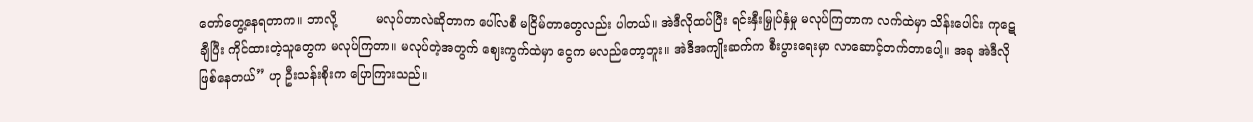တော်တွေ့နေရတာက။ ဘာလို့          မလုပ်တာလဲဆိုတာက ပေါ်လစီ မငြိမ်တာတွေလည်း ပါတယ်။ အဲဒီလိုထပ်ပြီး ရင်းနှီးမြှုပ်နှံမှု မလုပ်ကြတာက လက်ထဲမှာ သိန်းပေါင်း ကုဋေချီပြီး ကိုင်ထားတဲ့သူတွေက မလုပ်ကြတာ။ မလုပ်တဲ့အတွက် ဈေးကွက်ထဲမှာ ငွေက မလည်တော့ဘူး။ အဲဒီအကျိုးဆက်က စီးပွားရေးမှာ လာဆောင့်တက်တာပေါ့။ အခု အဲဒီလို ဖြစ်နေတယ်” ဟု ဦးသန်းစိုးက ပြောကြားသည်။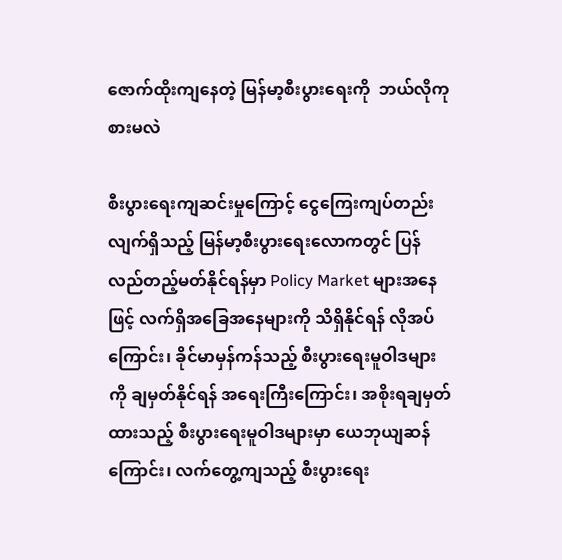ဇောက်ထိုးကျနေတဲ့ မြန်မာ့စီးပွားရေးကို  ဘယ်လိုကုစားမလဲ

စီးပွားရေးကျဆင်းမှုကြောင့် ငွေကြေးကျပ်တည်းလျက်ရှိသည့် မြန်မာ့စီးပွားရေးလောကတွင် ပြန်လည်တည့်မတ်နိုင်ရန်မှာ Policy Market များအနေဖြင့် လက်ရှိအခြေအနေများကို သိရှိနိုင်ရန် လိုအပ်ကြောင်း၊ ခိုင်မာမှန်ကန်သည့် စီးပွားရေးမူဝါဒများကို ချမှတ်နိုင်ရန် အရေးကြီးကြောင်း၊ အစိုးရချမှတ်ထားသည့် စီးပွားရေးမူဝါဒများမှာ ယေဘုယျဆန်ကြောင်း၊ လက်တွေ့ကျသည့် စီးပွားရေး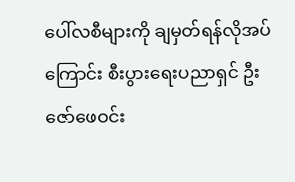ပေါ်လစီများကို ချမှတ်ရန်လိုအပ်ကြောင်း စီးပွားရေးပညာရှင် ဦးဇော်ဖေဝင်း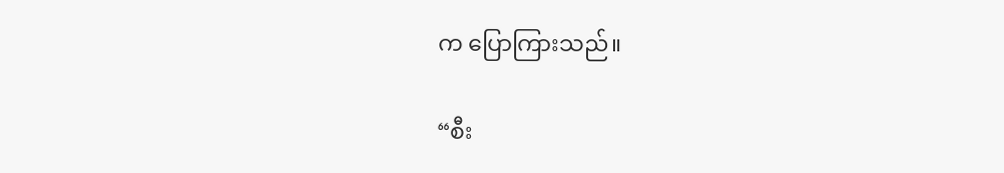က ပြောကြားသည်။

“စီး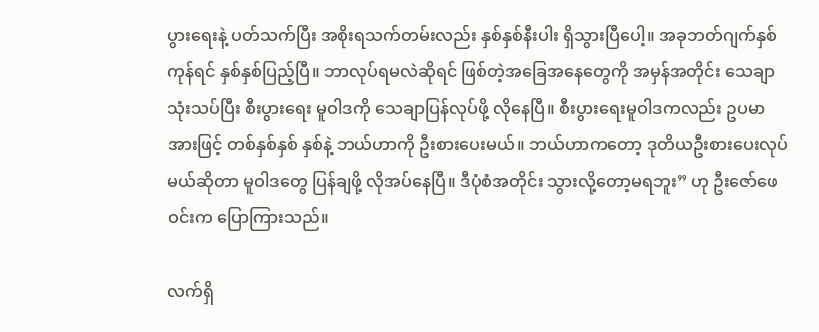ပွားရေးနဲ့ ပတ်သက်ပြီး အစိုးရသက်တမ်းလည်း နှစ်နှစ်နီးပါး ရှိသွားပြီပေါ့။ အခုဘတ်ဂျက်နှစ်ကုန်ရင် နှစ်နှစ်ပြည့်ပြီ။ ဘာလုပ်ရမလဲဆိုရင် ဖြစ်တဲ့အခြေအနေတွေကို အမှန်အတိုင်း သေချာသုံးသပ်ပြီး စီးပွားရေး မူဝါဒကို သေချာပြန်လုပ်ဖို့ လိုနေပြီ။ စီးပွားရေးမူဝါဒကလည်း ဥပမာအားဖြင့် တစ်နှစ်နှစ် နှစ်နဲ့ ဘယ်ဟာကို ဦးစားပေးမယ်။ ဘယ်ဟာကတော့ ဒုတိယဦးစားပေးလုပ်မယ်ဆိုတာ မူဝါဒတွေ ပြန်ချဖို့ လိုအပ်နေပြီ။ ဒီပုံစံအတိုင်း သွားလို့တော့မရဘူး” ဟု ဦးဇော်ဖေဝင်းက ပြောကြားသည်။

လက်ရှိ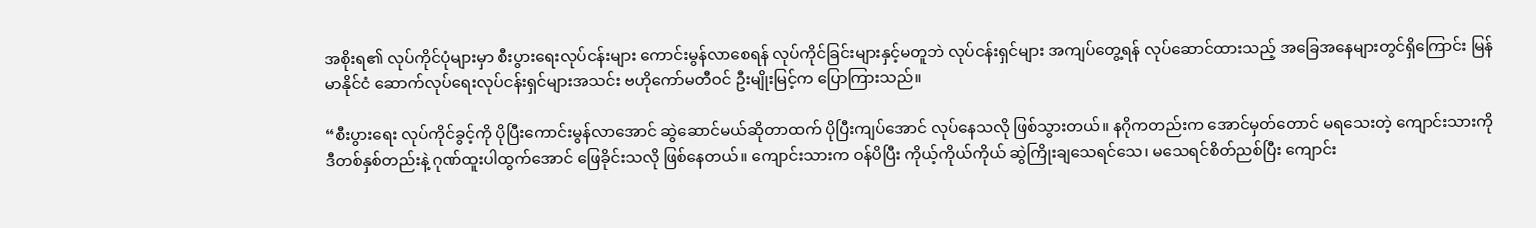အစိုးရ၏ လုပ်ကိုင်ပုံများမှာ စီးပွားရေးလုပ်ငန်းများ ကောင်းမွန်လာစေရန် လုပ်ကိုင်ခြင်းများနှင့်မတူဘဲ လုပ်ငန်းရှင်များ အကျပ်တွေ့ရန် လုပ်ဆောင်ထားသည့် အခြေအနေများတွင်ရှိကြောင်း မြန်မာနိုင်ငံ ဆောက်လုပ်ရေးလုပ်ငန်းရှင်များအသင်း ဗဟိုကော်မတီဝင် ဦးမျိုးမြင့်က ပြောကြားသည်။

“စီးပွားရေး လုပ်ကိုင်ခွင့်ကို ပိုပြီးကောင်းမွန်လာအောင် ဆွဲဆောင်မယ်ဆိုတာထက် ပိုပြီးကျပ်အောင် လုပ်နေသလို ဖြစ်သွားတယ်။ နဂိုကတည်းက အောင်မှတ်တောင် မရသေးတဲ့ ကျောင်းသားကို ဒီတစ်နှစ်တည်းနဲ့ ဂုဏ်ထူးပါထွက်အောင် ဖြေခိုင်းသလို ဖြစ်နေတယ်။ ကျောင်းသားက ဝန်ပိပြီး ကိုယ့်ကိုယ်ကိုယ် ဆွဲကြိုးချသေရင်သေ၊ မသေရင်စိတ်ညစ်ပြီး ကျောင်း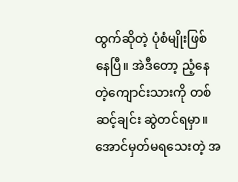ထွက်ဆိုတဲ့ ပုံစံမျိုးဖြစ်နေပြီ။ အဲဒီတော့ ညံ့နေတဲ့ကျောင်းသားကို တစ်ဆင့်ချင်း ဆွဲတင်ရမှာ။ အောင်မှတ်မရသေးတဲ့ အ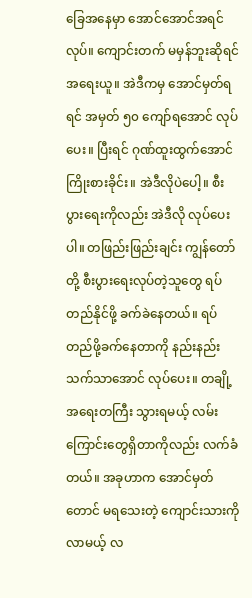ခြေအနေမှာ အောင်အောင်အရင်လုပ်။ ကျောင်းတက် မမှန်ဘူးဆိုရင် အရေးယူ။ အဲဒီကမှ အောင်မှတ်ရရင် အမှတ် ၅၀ ကျော်ရအောင် လုပ်ပေး။ ပြီးရင် ဂုဏ်ထူးထွက်အောင် ကြိုးစားခိုင်း။ အဲဒီလိုပဲပေါ့။ စီးပွားရေးကိုလည်း အဲဒီလို လုပ်ပေးပါ။ တဖြည်းဖြည်းချင်း ကျွန်တော်တို့ စီးပွားရေးလုပ်တဲ့သူတွေ ရပ်တည်နိုင်ဖို့ ခက်ခဲနေတယ်။ ရပ်တည်ဖို့ခက်နေတာကို နည်းနည်းသက်သာအောင် လုပ်ပေး။ တချို့ အရေးတကြီး သွားရမယ့် လမ်းကြောင်းတွေရှိတာကိုလည်း လက်ခံတယ်။ အခုဟာက အောင်မှတ်တောင် မရသေးတဲ့ ကျောင်းသားကို လာမယ့် လ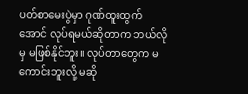ပတ်စာမေးပွဲမှာ ဂုဏ်ထူးထွက်အောင် လုပ်ရမယ်ဆိုတာက ဘယ်လိုမှ မဖြစ်နိုင်ဘူး။ လုပ်တာတွေက မကောင်းဘူးလို့ မဆို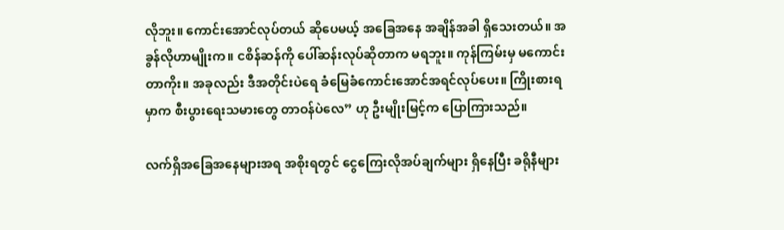လိုဘူး။ ကောင်းအောင်လုပ်တယ် ဆိုပေမယ့် အခြေအနေ အချိန်အခါ ရှိသေးတယ်။ အခွန်လိုဟာမျိုးက။ ငစိန်ဆန်ကို ပေါ်ဆန်းလုပ်ဆိုတာက မရဘူး။ ကုန်ကြမ်းမှ မကောင်းတာကိုး။ အခုလည်း ဒီအတိုင်းပဲရေ ခံမြေခံကောင်းအောင်အရင်လုပ်ပေး။ ကြိုးစားရမှာက စီးပွားရေးသမားတွေ တာဝန်ပဲလေ” ဟု ဦးမျိုးမြင့်က ပြောကြားသည်။

လက်ရှိအခြေအနေများအရ အစိုးရတွင် ငွေကြေးလိုအပ်ချက်များ ရှိနေပြီး ခရိုနီများ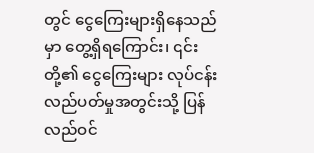တွင် ငွေကြေးများရှိနေသည်မှာ တွေ့ရှိရကြောင်း၊ ၎င်းတို့၏ ငွေကြေးများ လုပ်ငန်းလည်ပတ်မှုအတွင်းသို့ ပြန်လည်ဝင်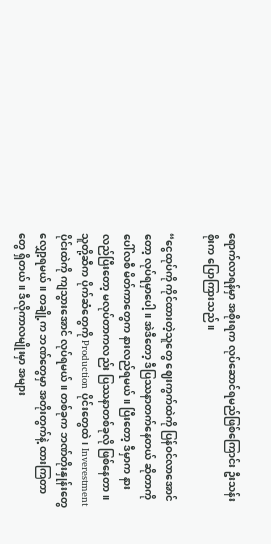ရောက်လာရန်မှာ အစိုးရက လုပ်ဆောင်ရမည်ဖြစ်ကြောင်း ဦးသန်းစိုးက ပြောကြားသည်။

“ငွေထုပ်ကို ကိုင်ထားတဲ့သူတွေ ဈေးကွက်ထဲကို ပြန်ဝင်လာအောင်တော့ လုပ်ရမှာပေါ့။ အဲဒီတော့ ဒီပြဿနာတက်နေတယ် ဆိုတာကို ပေါ်လစီ မိတ်ကာတွေက နားလည်ရမယ်။ ပြီးတော့ ဒီမှာက နားလည်ပြီးတော့ မလုပ်တာကလည်း ပြဿနာတစ်ခုလို ဖြစ်နေတာ။ သူတို့ဆီက ပိုက်ဆံတွေကို Production ပိုင်းတွေထဲ၊ Inverestment ပိုင်းထဲကို ကျသွားအောင် လုပ်ရမယ်။ တစ်ခုက ဘဏ်တိုးနှုန်းတွေ လျှော့ရမယ်။ တချို့က ဘဏ်တွေမှာ အတိုးတွက်နဲ့ ထားကြတာတွေ ရှိတယ်။ ဒီလိုကာလမျိုးမှာ အများ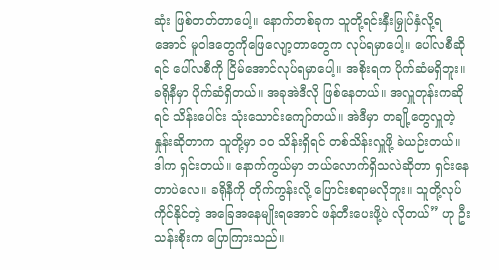ဆုံး ဖြစ်တတ်တာပေါ့။ နောက်တစ်ခုက သူတို့ရင်းနှီးမြှုပ်နှံလို့ရအောင် မူဝါဒတွေကိုဖြေလျော့တာတွေက လုပ်ရမှာပေါ့။ ပေါ်လစီဆိုရင် ပေါ်လစီကို ငြိမ်အောင်လုပ်ရမှာပေါ့။ အစိုးရက ပိုက်ဆံမရှိဘူး။ ခရိုနီမှာ ပိုက်ဆံရှိတယ်။ အခုအဲဒီလို ဖြစ်နေတယ်။ အလှူတုန်းကဆိုရင် သိန်းပေါင်း သုံးသောင်းကျော်တယ်။ အဲဒီမှာ တချို့တွေလှူတဲ့ နှုန်းဆိုတာက သူတို့မှာ ၁၀ သိန်းရှိရင် တစ်သိန်းလှူဖို့ ခဲယဉ်းတယ်။ ဒါက ရှင်းတယ်။ နောက်ကွယ်မှာ ဘယ်လောက်ရှိသလဲဆိုတာ ရှင်းနေတာပဲလေ။ ခရိုနီကို တိုက်ကွန်းလို့ ပြောင်းစရာမလိုဘူး။ သူတို့လုပ်ကိုင်နိုင်တဲ့ အခြေအနေမျိုးရအောင် ဖန်တီးပေးဖို့ပဲ လိုတယ်” ဟု ဦးသန်းစိုးက ပြောကြားသည်။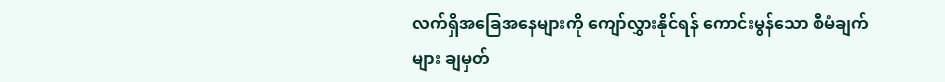လက်ရှိအခြေအနေများကို ကျော်လွှားနိုင်ရန် ကောင်းမွန်သော စီမံချက်များ ချမှတ်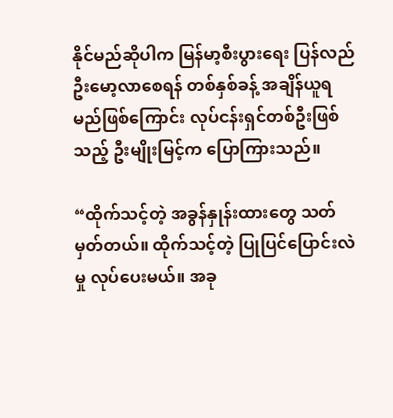နိုင်မည်ဆိုပါက မြန်မာ့စီးပွားရေး ပြန်လည်ဦးမော့လာစေရန် တစ်နှစ်ခန့် အချိန်ယူရမည်ဖြစ်ကြောင်း လုပ်ငန်းရှင်တစ်ဦးဖြစ်သည့် ဦးမျိုးမြင့်က ပြောကြားသည်။

“ထိုက်သင့်တဲ့ အခွန်နှုန်းထားတွေ သတ်မှတ်တယ်။ ထိုက်သင့်တဲ့ ပြုပြင်ပြောင်းလဲမှု လုပ်ပေးမယ်။ အခု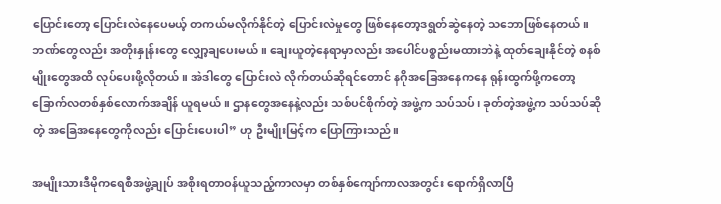ပြောင်းတော့ ပြောင်းလဲနေပေမယ့် တကယ်မလိုက်နိုင်တဲ့ ပြောင်းလဲမှုတွေ ဖြစ်နေတော့ဒရွတ်ဆွဲနေတဲ့ သဘောဖြစ်နေတယ်။ ဘဏ်တွေလည်း အတိုးနှုန်းတွေ လျှော့ချပေးမယ်။ ချေးယူတဲ့နေရာမှာလည်း အပေါင်ပစ္စည်းမထားဘဲနဲ့ ထုတ်ချေးနိုင်တဲ့ စနစ်မျိုးတွေအထိ လုပ်ပေးဖို့လိုတယ်။ အဲဒါတွေ ပြောင်းလဲ လိုက်တယ်ဆိုရင်တောင် နဂိုအခြေအနေကနေ ရုန်းထွက်ဖို့ကတော့ ခြောက်လတစ်နှစ်လောက်အချိန် ယူရမယ်။ ဌာနတွေအနေနဲ့လည်း သစ်ပင်စိုက်တဲ့ အဖွဲ့က သပ်သပ်၊ ခုတ်တဲ့အဖွဲ့က သပ်သပ်ဆိုတဲ့ အခြေအနေတွေကိုလည်း ပြောင်းပေးပါ” ဟု ဦးမျိုးမြင့်က ပြောကြားသည်။

အမျိုးသားဒီမိုကရေစီအဖွဲ့ချုပ် အစိုးရတာဝန်ယူသည့်ကာလမှာ တစ်နှစ်ကျော်ကာလအတွင်း ရောက်ရှိလာပြီ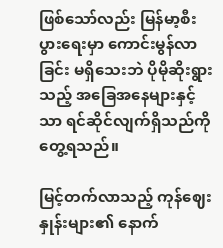ဖြစ်သော်လည်း မြန်မာ့စီးပွားရေးမှာ ကောင်းမွန်လာခြင်း မရှိသေးဘဲ ပိုမိုဆိုးရွားသည့် အခြေအနေများနှင့်သာ ရင်ဆိုင်လျက်ရှိသည်ကို တွေ့ရသည်။

မြင့်တက်လာသည့် ကုန်ဈေးနှုန်းများ၏ နောက်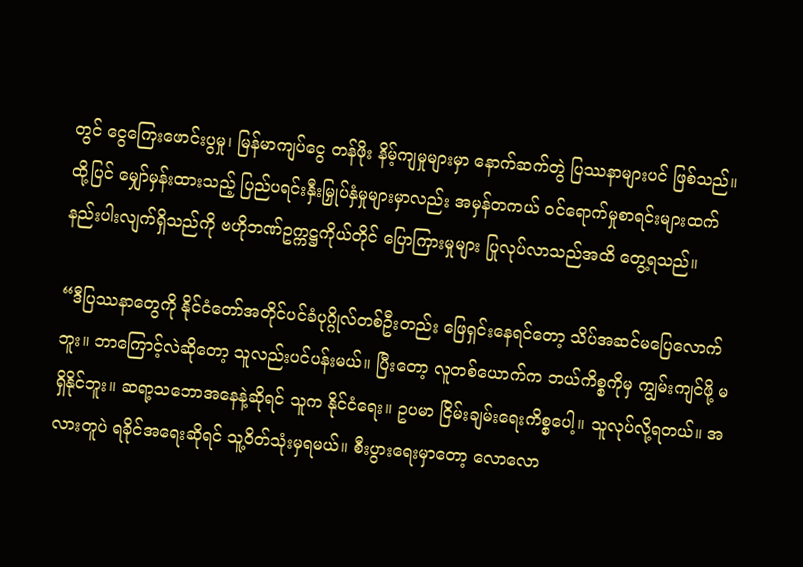တွင် ငွေကြေးဖောင်းပွမှု၊ မြန်မာကျပ်ငွေ တန်ဖိုး နိမ့်ကျမှုများမှာ နောက်ဆက်တွဲ ပြဿနာများပင် ဖြစ်သည်။ ထို့ပြင် မျှော်မှန်းထားသည့် ပြည်ပရင်းနှီးမြှုပ်နှံမှုများမှာလည်း အမှန်တကယ် ဝင်ရောက်မှုစာရင်းများထက်  နည်းပါးလျက်ရှိသည်ကို ဗဟိုဘဏ်ဥက္ကဋ္ဌကိုယ်တိုင် ပြောကြားမှုများ ပြုလုပ်လာသည်အထိ တွေ့ရသည်။

“ဒီပြဿနာတွေကို နိုင်ငံတော်အတိုင်ပင်ခံပုဂ္ဂိုလ်တစ်ဦးတည်း ဖြေရှင်းနေရင်တော့ သိပ်အဆင်မပြေလောက်ဘူး။ ဘာကြောင့်လဲဆိုတော့ သူလည်းပင်ပန်းမယ်။ ပြီးတော့ လူတစ်ယောက်က ဘယ်ကိစ္စကိုမှ ကျွမ်းကျင်ဖို့ မရှိနိုင်ဘူး။ ဆရာ့သဘောအနေနဲ့ဆိုရင် သူက နိုင်ငံရေး။ ဥပမာ ငြိမ်းချမ်းရေးကိစ္စပေါ့။ သူလုပ်လို့ရတယ်။ အလားတူပဲ ရခိုင်အရေးဆိုရင် သူ့ဝိတ်သုံးမှရမယ်။ စီးပွားရေးမှာတော့ လောလော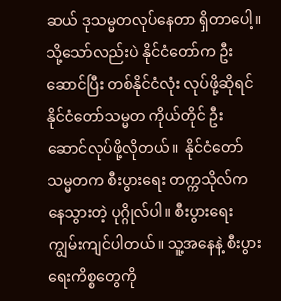ဆယ် ဒုသမ္မတလုပ်နေတာ ရှိတာပေါ့။ သို့သော်လည်းပဲ နိုင်ငံတော်က ဦးဆောင်ပြီး တစ်နိုင်ငံလုံး လုပ်ဖို့ဆိုရင် နိုင်ငံတော်သမ္မတ ကိုယ်တိုင် ဦးဆောင်လုပ်ဖို့လိုတယ်။  နိုင်ငံတော်သမ္မတက စီးပွားရေး တက္ကသိုလ်ကနေသွားတဲ့ ပုဂ္ဂိုလ်ပါ။ စီးပွားရေး ကျွမ်းကျင်ပါတယ်။ သူ့အနေနဲ့ စီးပွားရေးကိစ္စတွေကို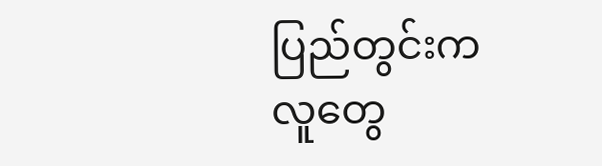ပြည်တွင်းကလူတွေ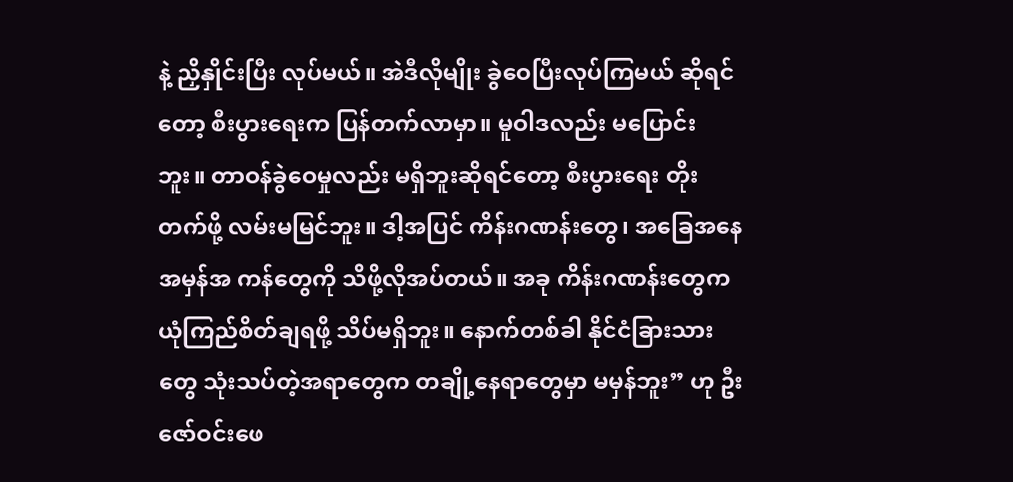နဲ့ ညှိနှိုင်းပြီး လုပ်မယ်။ အဲဒီလိုမျိုး ခွဲဝေပြီးလုပ်ကြမယ် ဆိုရင်တော့ စီးပွားရေးက ပြန်တက်လာမှာ။ မူဝါဒလည်း မပြောင်းဘူး။ တာဝန်ခွဲဝေမှုလည်း မရှိဘူးဆိုရင်တော့ စီးပွားရေး တိုးတက်ဖို့ လမ်းမမြင်ဘူး။ ဒါ့အပြင် ကိန်းဂဏန်းတွေ၊ အခြေအနေအမှန်အ ကန်တွေကို သိဖို့လိုအပ်တယ်။ အခု ကိန်းဂဏန်းတွေက ယုံကြည်စိတ်ချရဖို့ သိပ်မရှိဘူး။ နောက်တစ်ခါ နိုင်ငံခြားသားတွေ သုံးသပ်တဲ့အရာတွေက တချို့နေရာတွေမှာ မမှန်ဘူး” ဟု ဦးဇော်ဝင်းဖေ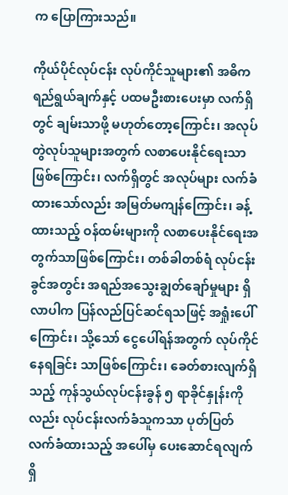က ပြောကြားသည်။

ကိုယ်ပိုင်လုပ်ငန်း လုပ်ကိုင်သူများ၏ အဓိက ရည်ရွယ်ချက်နှင့် ပထမဦးစားပေးမှာ လက်ရှိတွင် ချမ်းသာဖို့ မဟုတ်တော့ကြောင်း၊ အလုပ်တွဲလုပ်သူများအတွက် လစာပေးနိုင်ရေးသာဖြစ်ကြောင်း၊ လက်ရှိတွင် အလုပ်များ လက်ခံထားသော်လည်း အမြတ်မကျန်ကြောင်း၊ ခန့်ထားသည့် ဝန်ထမ်းများကို လစာပေးနိုင်ရေးအတွက်သာဖြစ်ကြောင်း၊ တစ်ခါတစ်ရံ လုပ်ငန်းခွင်အတွင်း အရည်အသွေးချွတ်ချော်မှုများ ရှိလာပါက ပြန်လည်ပြင်ဆင်ရသဖြင့် အရှုံးပေါ်ကြောင်း၊ သို့သော် ငွေပေါ်ရန်အတွက် လုပ်ကိုင်နေရခြင်း သာဖြစ်ကြောင်း၊ ခေတ်စားလျက်ရှိသည့် ကုန်သွယ်လုပ်ငန်းခွန် ၅ ရာခိုင်နှုန်းကိုလည်း လုပ်ငန်းလက်ခံသူကသာ ပုတ်ပြတ်လက်ခံထားသည့် အပေါ်မှ ပေးဆောင်ရလျက်ရှိ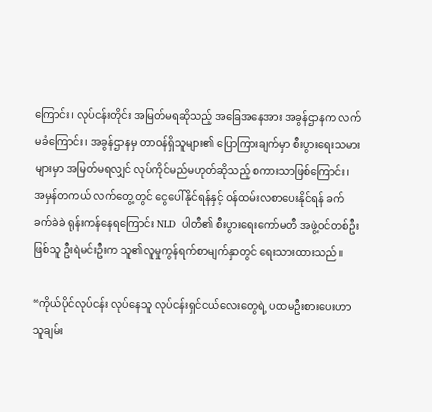ကြောင်း၊ လုပ်ငန်းတိုင်း အမြတ်မရဆိုသည့် အခြေအနေအား အခွန်ဌာနက လက်မခံကြောင်း၊ အခွန်ဌာနမှ တာဝန်ရှိသူများ၏ ပြောကြားချက်မှာ စီးပွားရေးသမားများမှာ အမြတ်မရလျှင် လုပ်ကိုင်မည်မဟုတ်ဆိုသည့် စကားသာဖြစ်ကြောင်း၊ အမှန်တကယ် လက်တွေ့တွင် ငွေပေါ်နိုင်ရန်နှင့် ဝန်ထမ်းလစာပေးနိုင်ရန် ခက်ခက်ခဲခဲ ရုန်းကန်နေရကြောင်း NLD  ပါတီ၏ စီးပွားရေးကော်မတီ အဖွဲ့ဝင်တစ်ဦးဖြစ်သူ ဦးရဲမင်းဦးက သူ၏လူမှုကွန်ရက်စာမျက်နှာတွင် ရေးသားထားသည်။

“ကိုယ်ပိုင်လုပ်ငန်း လုပ်နေသူ လုပ်ငန်းရှင်ငယ်လေးတွေရဲ့ ပထမဦးစားပေးဟာ သူချမ်း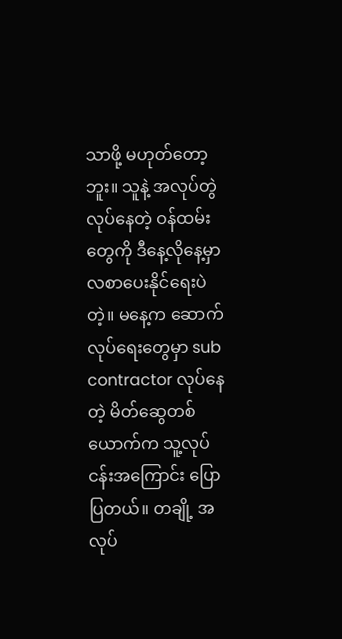သာဖို့ မဟုတ်တော့ဘူး။ သူနဲ့ အလုပ်တွဲလုပ်နေတဲ့ ဝန်ထမ်းတွေကို ဒီနေ့လိုနေ့မှာ လစာပေးနိုင်ရေးပဲတဲ့။ မနေ့က ဆောက်လုပ်ရေးတွေမှာ sub contractor လုပ်နေတဲ့ မိတ်ဆွေတစ်ယောက်က သူ့လုပ်ငန်းအကြောင်း ပြောပြတယ်။ တချို့ အလုပ်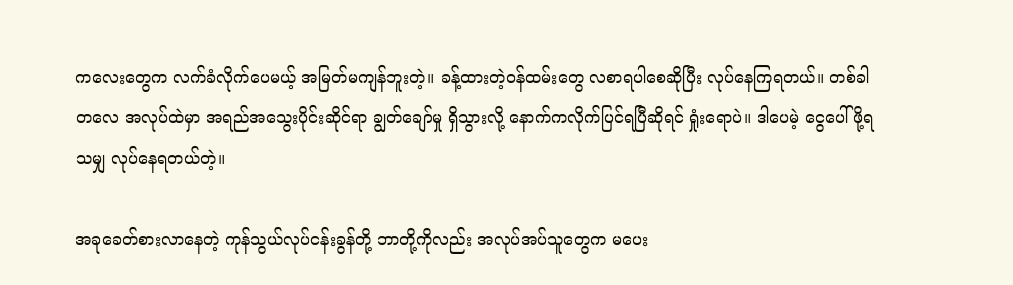ကလေးတွေက လက်ခံလိုက်ပေမယ့် အမြတ်မကျန်ဘူးတဲ့။ ခန့်ထားတဲ့ဝန်ထမ်းတွေ လစာရပါစေဆိုပြီး လုပ်နေကြရတယ်။ တစ်ခါတလေ အလုပ်ထဲမှာ အရည်အသွေးပိုင်းဆိုင်ရာ ချွတ်ချော်မှု ရှိသွားလို့ နောက်ကလိုက်ပြင်ရပြီဆိုရင် ရှုံးရောပဲ။ ဒါပေမဲ့ ငွေပေါ်ဖို့ရသမျှ လုပ်နေရတယ်တဲ့။

အခုခေတ်စားလာနေတဲ့ ကုန်သွယ်လုပ်ငန်းခွန်တို့ ဘာတို့ကိုလည်း အလုပ်အပ်သူတွေက မပေး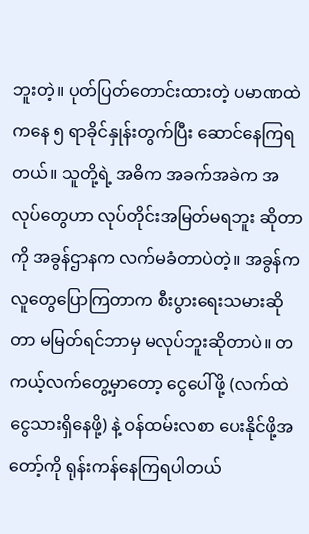ဘူးတဲ့။ ပုတ်ပြတ်တောင်းထားတဲ့ ပမာဏထဲကနေ ၅ ရာခိုင်နှုန်းတွက်ပြီး ဆောင်နေကြရတယ်။ သူတို့ရဲ့ အဓိက အခက်အခဲက အလုပ်တွေဟာ လုပ်တိုင်းအမြတ်မရဘူး ဆိုတာကို အခွန်ဌာနက လက်မခံတာပဲတဲ့။ အခွန်က လူတွေပြောကြတာက စီးပွားရေးသမားဆိုတာ မမြတ်ရင်ဘာမှ မလုပ်ဘူးဆိုတာပဲ။ တကယ့်လက်တွေ့မှာတော့ ငွေပေါ်ဖို့ (လက်ထဲငွေသားရှိနေဖို့) နဲ့ ဝန်ထမ်းလစာ ပေးနိုင်ဖို့အတော့်ကို ရုန်းကန်နေကြရပါတယ်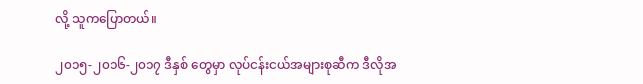လို့ သူကပြောတယ်။

၂၀၁၅-၂၀၁၆-၂၀၁၇ ဒီနှစ် တွေမှာ လုပ်ငန်းငယ်အများစုဆီက ဒီလိုအ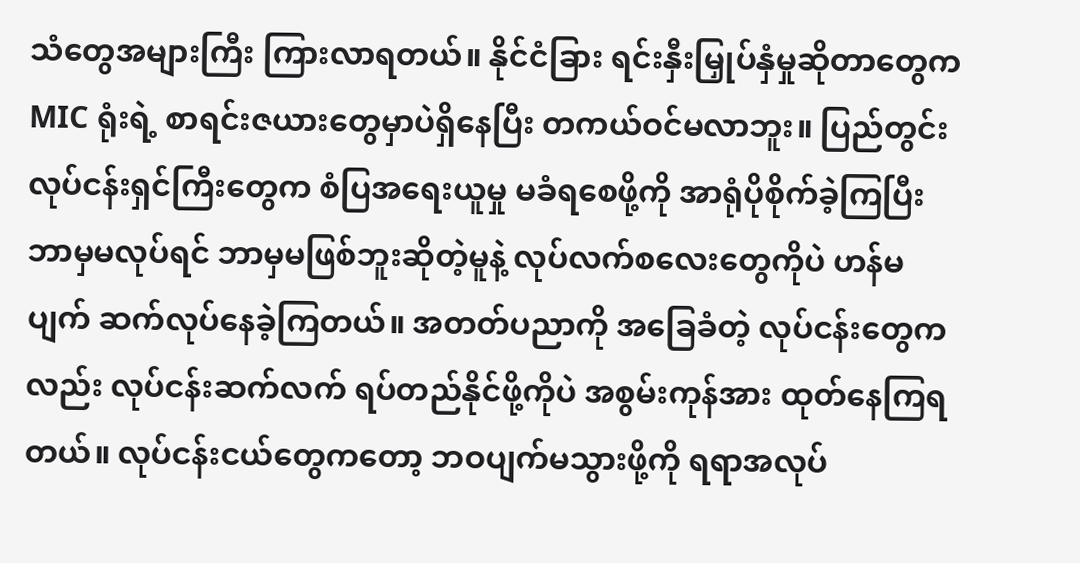သံတွေအများကြီး ကြားလာရတယ်။ နိုင်ငံခြား ရင်းနှီးမြှုပ်နှံမှုဆိုတာတွေက MIC ရုံးရဲ့ စာရင်းဇယားတွေမှာပဲရှိနေပြီး တကယ်ဝင်မလာဘူး။ ပြည်တွင်းလုပ်ငန်းရှင်ကြီးတွေက စံပြအရေးယူမှု မခံရစေဖို့ကို အာရုံပိုစိုက်ခဲ့ကြပြီး ဘာမှမလုပ်ရင် ဘာမှမဖြစ်ဘူးဆိုတဲ့မူနဲ့ လုပ်လက်စလေးတွေကိုပဲ ဟန်မပျက် ဆက်လုပ်နေခဲ့ကြတယ်။ အတတ်ပညာကို အခြေခံတဲ့ လုပ်ငန်းတွေကလည်း လုပ်ငန်းဆက်လက် ရပ်တည်နိုင်ဖို့ကိုပဲ အစွမ်းကုန်အား ထုတ်နေကြရတယ်။ လုပ်ငန်းငယ်တွေကတော့ ဘဝပျက်မသွားဖို့ကို ရရာအလုပ်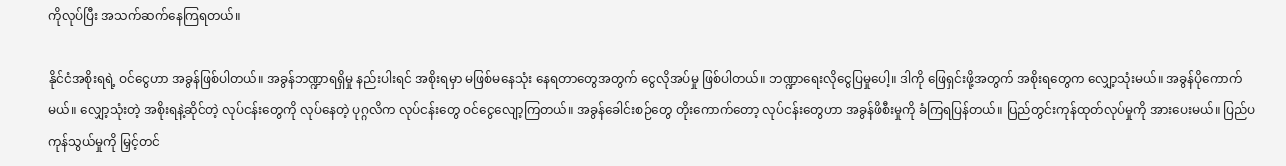ကိုလုပ်ပြီး အသက်ဆက်နေကြရတယ်။

နိုင်ငံအစိုးရရဲ့ ဝင်ငွေဟာ အခွန်ဖြစ်ပါတယ်။ အခွန်ဘဏ္ဍာရရှိမှု နည်းပါးရင် အစိုးရမှာ မဖြစ်မနေသုံး နေရတာတွေအတွက် ငွေလိုအပ်မှု ဖြစ်ပါတယ်။ ဘဏ္ဍာရေးလိုငွေပြမှုပေါ့။ ဒါကို ဖြေရှင်းဖို့အတွက် အစိုးရတွေက လျှော့သုံးမယ်။ အခွန်ပိုကောက်မယ်။ လျှော့သုံးတဲ့ အစိုးရနဲ့ဆိုင်တဲ့ လုပ်ငန်းတွေကို လုပ်နေတဲ့ ပုဂ္ဂလိက လုပ်ငန်းတွေ ဝင်ငွေလျော့ကြတယ်။ အခွန်ခေါင်းစဉ်တွေ တိုးကောက်တော့ လုပ်ငန်းတွေဟာ အခွန်ဖိစီးမှုကို ခံကြရပြန်တယ်။ ပြည်တွင်းကုန်ထုတ်လုပ်မှုကို အားပေးမယ်။ ပြည်ပကုန်သွယ်မှုကို မြှင့်တင်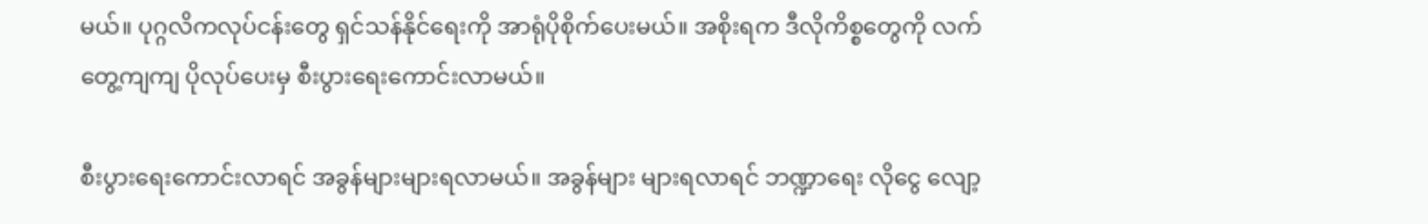မယ်။ ပုဂ္ဂလိကလုပ်ငန်းတွေ ရှင်သန်နိုင်ရေးကို အာရုံပိုစိုက်ပေးမယ်။ အစိုးရက ဒီလိုကိစ္စတွေကို လက်တွေ့ကျကျ ပိုလုပ်ပေးမှ စီးပွားရေးကောင်းလာမယ်။

စီးပွားရေးကောင်းလာရင် အခွန်များများရလာမယ်။ အခွန်များ များရလာရင် ဘဏ္ဍာရေး လိုငွေ လျော့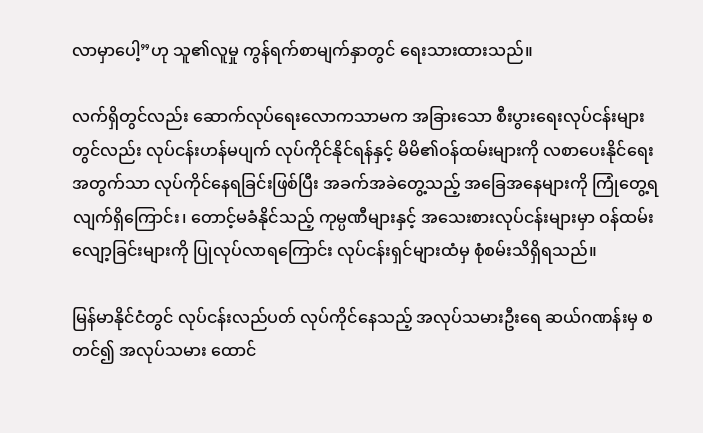လာမှာပေါ့”ဟု သူ၏လူမှု ကွန်ရက်စာမျက်နှာတွင် ရေးသားထားသည်။

လက်ရှိတွင်လည်း ဆောက်လုပ်ရေးလောကသာမက အခြားသော စီးပွားရေးလုပ်ငန်းများတွင်လည်း လုပ်ငန်းဟန်မပျက် လုပ်ကိုင်နိုင်ရန်နှင့် မိမိ၏ဝန်ထမ်းများကို လစာပေးနိုင်ရေးအတွက်သာ လုပ်ကိုင်နေရခြင်းဖြစ်ပြီး အခက်အခဲတွေ့သည့် အခြေအနေများကို ကြုံတွေ့ရလျက်ရှိကြောင်း၊ တောင့်မခံနိုင်သည့် ကုမ္ပဏီများနှင့် အသေးစားလုပ်ငန်းများမှာ ဝန်ထမ်းလျော့ခြင်းများကို ပြုလုပ်လာရကြောင်း လုပ်ငန်းရှင်များထံမှ စုံစမ်းသိရှိရသည်။

မြန်မာနိုင်ငံတွင် လုပ်ငန်းလည်ပတ် လုပ်ကိုင်နေသည့် အလုပ်သမားဦးရေ ဆယ်ဂဏန်းမှ စတင်၍ အလုပ်သမား ထောင်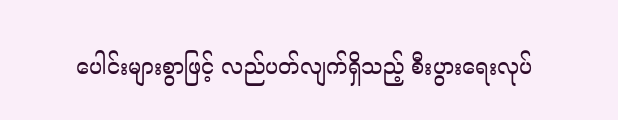ပေါင်းများစွာဖြင့် လည်ပတ်လျက်ရှိသည့် စီးပွားရေးလုပ်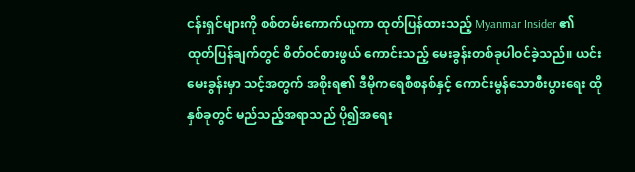ငန်းရှင်များကို စစ်တမ်းကောက်ယူကာ ထုတ်ပြန်ထားသည့် Myanmar Insider ၏ ထုတ်ပြန်ချက်တွင် စိတ်ဝင်စားဖွယ် ကောင်းသည့် မေးခွန်းတစ်ခုပါဝင်ခဲ့သည်။ ယင်းမေးခွန်းမှာ သင့်အတွက် အစိုးရ၏ ဒီမိုကရေစီစနစ်နှင့် ကောင်းမွန်သောစီးပွားရေး ထိုနှစ်ခုတွင် မည်သည့်အရာသည် ပို၍အရေး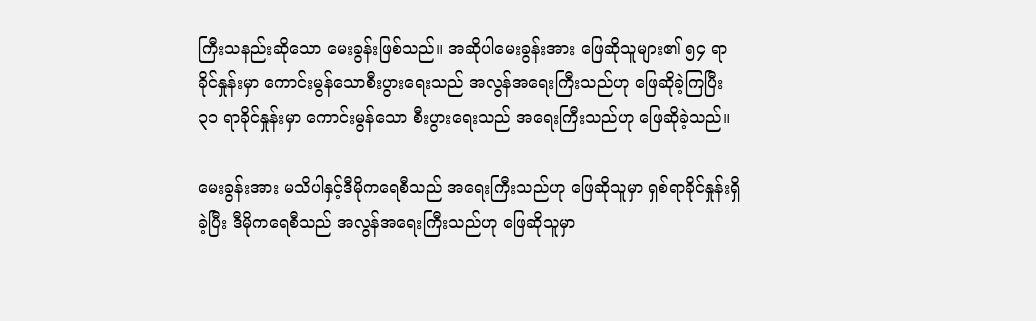ကြီးသနည်းဆိုသော မေးခွန်းဖြစ်သည်။ အဆိုပါမေးခွန်းအား ဖြေဆိုသူများ၏ ၅၄ ရာခိုင်နှုန်းမှာ ကောင်းမွန်သောစီးပွားရေးသည် အလွန်အရေးကြီးသည်ဟု ဖြေဆိုခဲ့ကြပြီး ၃၁ ရာခိုင်နှုန်းမှာ ကောင်းမွန်သော စီးပွားရေးသည် အရေးကြီးသည်ဟု ဖြေဆိုခဲ့သည်။

မေးခွန်းအား မသိပါနှင့်ဒီမိုကရေစီသည် အရေးကြီးသည်ဟု ဖြေဆိုသူမှာ ရှစ်ရာခိုင်နှုန်းရှိခဲ့ပြီး ဒီမိုကရေစီသည် အလွန်အရေးကြီးသည်ဟု ဖြေဆိုသူမှာ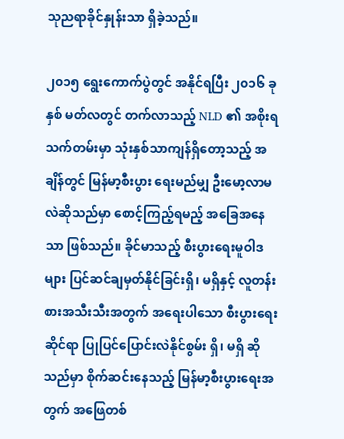သုညရာခိုင်နှုန်းသာ ရှိခဲ့သည်။

၂၀၁၅ ရွေးကောက်ပွဲတွင် အနိုင်ရပြီး ၂၀၁၆ ခုနှစ် မတ်လတွင် တက်လာသည့် NLD ၏ အစိုးရ သက်တမ်းမှာ သုံးနှစ်သာကျန်ရှိတော့သည့် အချိန်တွင် မြန်မာ့စီးပွား ရေးမည်မျှ ဦးမော့လာမလဲဆိုသည်မှာ စောင့်ကြည့်ရမည့် အခြေအနေသာ ဖြစ်သည်။ ခိုင်မာသည့် စီးပွားရေးမူဝါဒများ ပြင်ဆင်ချမှတ်နိုင်ခြင်းရှိ၊ မရှိနှင့် လူတန်းစားအသီးသီးအတွက် အရေးပါသော စီးပွားရေးဆိုင်ရာ ပြုပြင်ပြောင်းလဲနိုင်စွမ်း ရှိ၊ မရှိ ဆိုသည်မှာ စိုက်ဆင်းနေသည့် မြန်မာ့စီးပွားရေးအတွက် အဖြေတစ်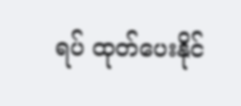ရပ် ထုတ်ပေးနိုင်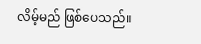လိမ့်မည် ဖြစ်ပေသည်။